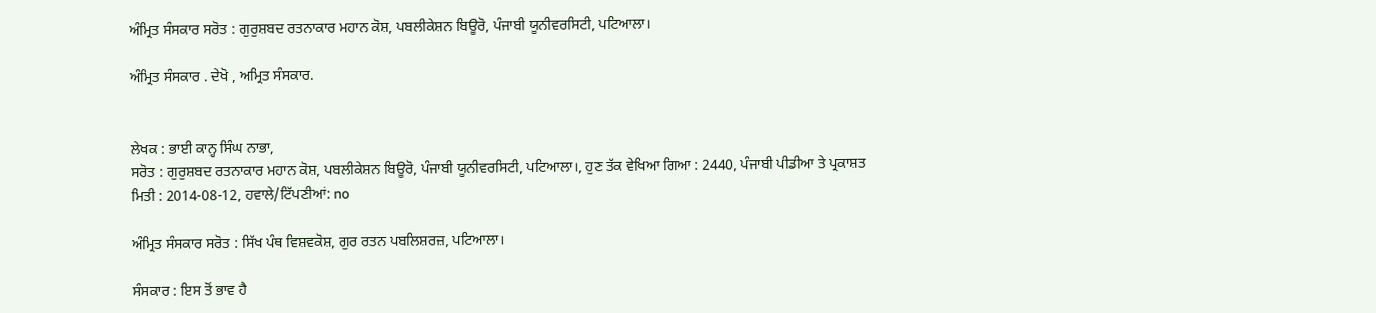ਅੰਮ੍ਰਿਤ ਸੰਸਕਾਰ ਸਰੋਤ : ਗੁਰੁਸ਼ਬਦ ਰਤਨਾਕਾਰ ਮਹਾਨ ਕੋਸ਼, ਪਬਲੀਕੇਸ਼ਨ ਬਿਊਰੋ, ਪੰਜਾਬੀ ਯੂਨੀਵਰਸਿਟੀ, ਪਟਿਆਲਾ।

ਅੰਮ੍ਰਿਤ ਸੰਸਕਾਰ . ਦੇਖੋ , ਅਮ੍ਰਿਤ ਸੰਸਕਾਰ.


ਲੇਖਕ : ਭਾਈ ਕਾਨ੍ਹ ਸਿੰਘ ਨਾਭਾ,
ਸਰੋਤ : ਗੁਰੁਸ਼ਬਦ ਰਤਨਾਕਾਰ ਮਹਾਨ ਕੋਸ਼, ਪਬਲੀਕੇਸ਼ਨ ਬਿਊਰੋ, ਪੰਜਾਬੀ ਯੂਨੀਵਰਸਿਟੀ, ਪਟਿਆਲਾ।, ਹੁਣ ਤੱਕ ਵੇਖਿਆ ਗਿਆ : 2440, ਪੰਜਾਬੀ ਪੀਡੀਆ ਤੇ ਪ੍ਰਕਾਸ਼ਤ ਮਿਤੀ : 2014-08-12, ਹਵਾਲੇ/ਟਿੱਪਣੀਆਂ: no

ਅੰਮ੍ਰਿਤ ਸੰਸਕਾਰ ਸਰੋਤ : ਸਿੱਖ ਪੰਥ ਵਿਸ਼ਵਕੋਸ਼, ਗੁਰ ਰਤਨ ਪਬਲਿਸ਼ਰਜ਼, ਪਟਿਆਲਾ।

ਸੰਸਕਾਰ : ਇਸ ਤੋਂ ਭਾਵ ਹੈ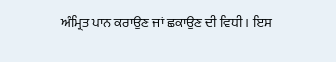ਅੰਮ੍ਰਿਤ ਪਾਨ ਕਰਾਉਣ ਜਾਂ ਛਕਾਉਣ ਦੀ ਵਿਧੀ । ਇਸ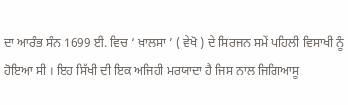ਦਾ ਆਰੰਭ ਸੰਨ 1699 ਈ. ਵਿਚ ‘ ਖ਼ਾਲਸਾ ’ ( ਵੇਖੋ ) ਦੇ ਸਿਰਜਨ ਸਮੇਂ ਪਹਿਲੀ ਵਿਸਾਖੀ ਨੂੰ ਹੋਇਆ ਸੀ । ਇਹ ਸਿੱਖੀ ਦੀ ਇਕ ਅਜਿਹੀ ਮਰਯਾਦਾ ਹੈ ਜਿਸ ਨਾਲ ਜਿਗਿਆਸੂ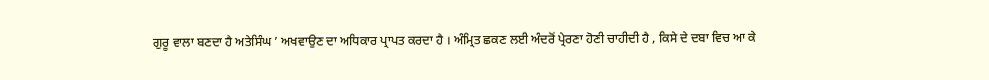ਗੁਰੂ ਵਾਲਾ ਬਣਦਾ ਹੈ ਅਤੇਸਿੰਘ ’ ਅਖਵਾਉਣ ਦਾ ਅਧਿਕਾਰ ਪ੍ਰਾਪਤ ਕਰਦਾ ਹੈ । ਅੰਮ੍ਰਿਤ ਛਕਣ ਲਈ ਅੰਦਰੋਂ ਪ੍ਰੇਰਣਾ ਹੋਣੀ ਚਾਹੀਦੀ ਹੈ , ਕਿਸੇ ਦੇ ਦਬਾ ਵਿਚ ਆ ਕੇ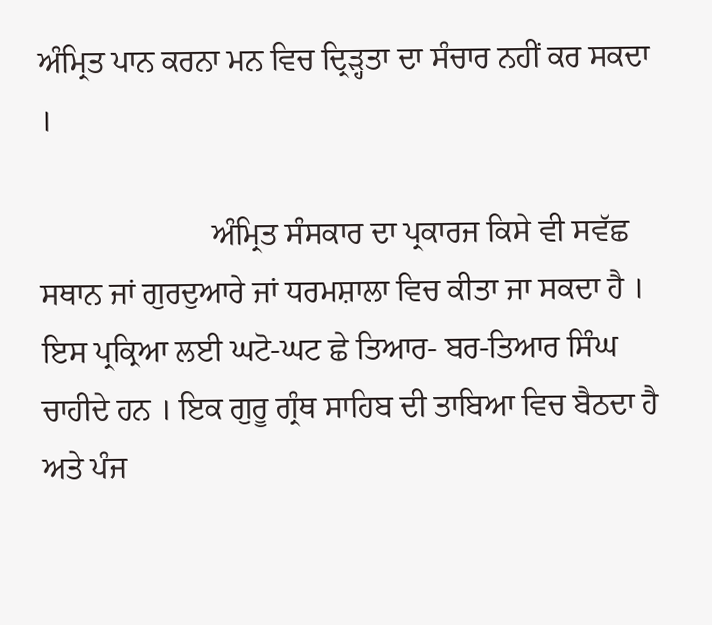ਅੰਮ੍ਰਿਤ ਪਾਨ ਕਰਨਾ ਮਨ ਵਿਚ ਦ੍ਰਿੜ੍ਹਤਾ ਦਾ ਸੰਚਾਰ ਨਹੀਂ ਕਰ ਸਕਦਾ ।

                      ਅੰਮ੍ਰਿਤ ਸੰਸਕਾਰ ਦਾ ਪ੍ਰਕਾਰਜ ਕਿਸੇ ਵੀ ਸਵੱਛ ਸਥਾਨ ਜਾਂ ਗੁਰਦੁਆਰੇ ਜਾਂ ਧਰਮਸ਼ਾਲਾ ਵਿਚ ਕੀਤਾ ਜਾ ਸਕਦਾ ਹੈ । ਇਸ ਪ੍ਰਕ੍ਰਿਆ ਲਈ ਘਟੋ-ਘਟ ਛੇ ਤਿਆਰ- ਬਰ-ਤਿਆਰ ਸਿੰਘ ਚਾਹੀਦੇ ਹਨ । ਇਕ ਗੁਰੂ ਗ੍ਰੰਥ ਸਾਹਿਬ ਦੀ ਤਾਬਿਆ ਵਿਚ ਬੈਠਦਾ ਹੈ ਅਤੇ ਪੰਜ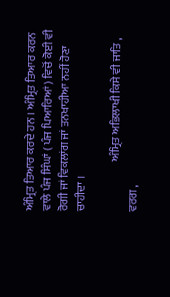ਅੰਮ੍ਰਿਤ ਤਿਆਰ ਕਰਦੇ ਹਨ । ਅੰਮ੍ਰਿਤ ਤਿਆਰ ਕਰਨ ਵਾਲੇ ਪੰਜ ਸਿੰਘਾਂ ( ਪੰਜ ਪਿਆਰਿਆਂ ) ਵਿਚੋਂ ਕੋਈ ਵੀ ਰੋਗੀ ਜਾਂ ਵਿਕਲਾਂਗ ਜਾਂ ਤਨਖਾਹੀਆ ਨਹੀਂ ਹੋਣਾ ਚਾਹੀਦਾ ।

                      ਅੰਮ੍ਰਿਤ ਅਭਿਲਾਖੀ ਕਿਸੇ ਵੀ ਜਾਤਿ , ਵਰਗ ,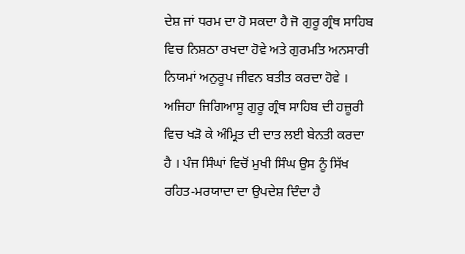ਦੇਸ਼ ਜਾਂ ਧਰਮ ਦਾ ਹੋ ਸਕਦਾ ਹੈ ਜੋ ਗੁਰੂ ਗ੍ਰੰਥ ਸਾਹਿਬ ਵਿਚ ਨਿਸ਼ਠਾ ਰਖਦਾ ਹੋਵੇ ਅਤੇ ਗੁਰਮਤਿ ਅਨਸਾਰੀ ਨਿਯਮਾਂ ਅਨੁਰੂਪ ਜੀਵਨ ਬਤੀਤ ਕਰਦਾ ਹੋਵੇ । ਅਜਿਹਾ ਜਿਗਿਆਸੂ ਗੁਰੂ ਗ੍ਰੰਥ ਸਾਹਿਬ ਦੀ ਹਜ਼ੂਰੀ ਵਿਚ ਖੜੋ ਕੇ ਅੰਮ੍ਰਿਤ ਦੀ ਦਾਤ ਲਈ ਬੇਨਤੀ ਕਰਦਾ ਹੈ । ਪੰਜ ਸਿੰਘਾਂ ਵਿਚੋਂ ਮੁਖੀ ਸਿੰਘ ਉਸ ਨੂੰ ਸਿੱਖ ਰਹਿਤ-ਮਰਯਾਦਾ ਦਾ ਉਪਦੇਸ਼ ਦਿੰਦਾ ਹੈ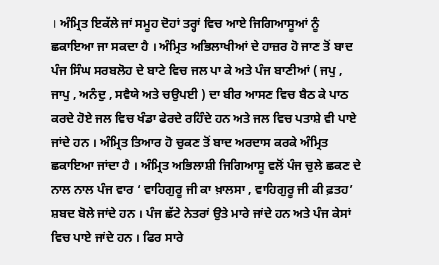। ਅੰਮ੍ਰਿਤ ਇਕੱਲੇ ਜਾਂ ਸਮੂਹ ਦੋਹਾਂ ਤਰ੍ਹਾਂ ਵਿਚ ਆਏ ਜਿਗਿਆਸੂਆਂ ਨੂੰ ਛਕਾਇਆ ਜਾ ਸਕਦਾ ਹੈ । ਅੰਮ੍ਰਿਤ ਅਭਿਲਾਖੀਆਂ ਦੇ ਹਾਜ਼ਰ ਹੋ ਜਾਣ ਤੋਂ ਬਾਦ ਪੰਜ ਸਿੰਘ ਸਰਬਲੋਹ ਦੇ ਬਾਟੇ ਵਿਚ ਜਲ ਪਾ ਕੇ ਅਤੇ ਪੰਜ ਬਾਣੀਆਂ ( ਜਪੁ , ਜਾਪੁ , ਅਨੰਦੁ , ਸਵੈਯੇ ਅਤੇ ਚਉਪਈ ) ਦਾ ਬੀਰ ਆਸਣ ਵਿਚ ਬੈਠ ਕੇ ਪਾਠ ਕਰਦੇ ਹੋਏ ਜਲ ਵਿਚ ਖੰਡਾ ਫੇਰਦੇ ਰਹਿੰਦੇ ਹਨ ਅਤੇ ਜਲ ਵਿਚ ਪਤਾਸ਼ੇ ਵੀ ਪਾਏ ਜਾਂਦੇ ਹਨ । ਅੰਮ੍ਰਿਤ ਤਿਆਰ ਹੋ ਚੁਕਣ ਤੋਂ ਬਾਦ ਅਰਦਾਸ ਕਰਕੇ ਅੰਮ੍ਰਿਤ ਛਕਾਇਆ ਜਾਂਦਾ ਹੈ । ਅੰਮ੍ਰਿਤ ਅਭਿਲਾਸ਼ੀ ਜਿਗਿਆਸੂ ਵਲੋਂ ਪੰਜ ਚੁਲੇ ਛਕਣ ਦੇ ਨਾਲ ਨਾਲ ਪੰਜ ਵਾਰ ‘ ਵਾਹਿਗੁਰੂ ਜੀ ਕਾ ਖ਼ਾਲਸਾ , ਵਾਹਿਗੁਰੂ ਜੀ ਕੀ ਫ਼ਤਹ’ ਸ਼ਬਦ ਬੋਲੇ ਜਾਂਦੇ ਹਨ । ਪੰਜ ਛੱਟੇ ਨੇਤਰਾਂ ਉਤੇ ਮਾਰੇ ਜਾਂਦੇ ਹਨ ਅਤੇ ਪੰਜ ਕੇਸਾਂ ਵਿਚ ਪਾਏ ਜਾਂਦੇ ਹਨ । ਫਿਰ ਸਾਰੇ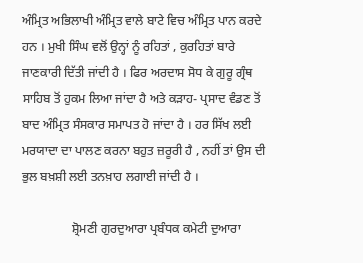ਅੰਮ੍ਰਿਤ ਅਭਿਲਾਖੀ ਅੰਮ੍ਰਿਤ ਵਾਲੇ ਬਾਟੇ ਵਿਚ ਅੰਮ੍ਰਿਤ ਪਾਨ ਕਰਦੇ ਹਨ । ਮੁਖੀ ਸਿੰਘ ਵਲੋਂ ਉਨ੍ਹਾਂ ਨੂੰ ਰਹਿਤਾਂ , ਕੁਰਹਿਤਾਂ ਬਾਰੇ ਜਾਣਕਾਰੀ ਦਿੱਤੀ ਜਾਂਦੀ ਹੈ । ਫਿਰ ਅਰਦਾਸ ਸੋਧ ਕੇ ਗੁਰੂ ਗ੍ਰੰਥ ਸਾਹਿਬ ਤੋਂ ਹੁਕਮ ਲਿਆ ਜਾਂਦਾ ਹੈ ਅਤੇ ਕੜਾਹ- ਪ੍ਰਸਾਦ ਵੰਡਣ ਤੋਂ ਬਾਦ ਅੰਮ੍ਰਿਤ ਸੰਸਕਾਰ ਸਮਾਪਤ ਹੋ ਜਾਂਦਾ ਹੈ । ਹਰ ਸਿੱਖ ਲਈ ਮਰਯਾਦਾ ਦਾ ਪਾਲਣ ਕਰਨਾ ਬਹੁਤ ਜ਼ਰੂਰੀ ਹੈ , ਨਹੀਂ ਤਾਂ ਉਸ ਦੀ ਭੁਲ ਬਖ਼ਸ਼ੀ ਲਈ ਤਨਖ਼ਾਹ ਲਗਾਈ ਜਾਂਦੀ ਹੈ ।

                ਸ਼੍ਰੋਮਣੀ ਗੁਰਦੁਆਰਾ ਪ੍ਰਬੰਧਕ ਕਮੇਟੀ ਦੁਆਰਾ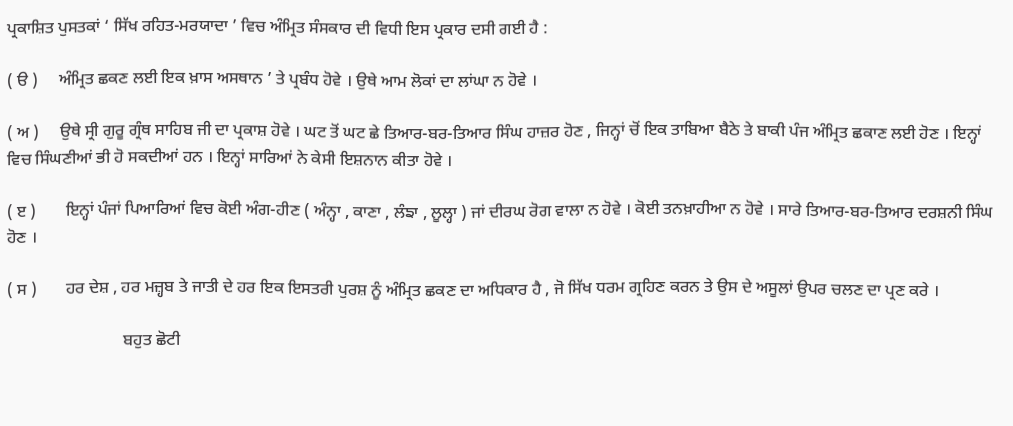ਪ੍ਰਕਾਸ਼ਿਤ ਪੁਸਤਕਾਂ ‘ ਸਿੱਖ ਰਹਿਤ-ਮਰਯਾਦਾ ’ ਵਿਚ ਅੰਮ੍ਰਿਤ ਸੰਸਕਾਰ ਦੀ ਵਿਧੀ ਇਸ ਪ੍ਰਕਾਰ ਦਸੀ ਗਈ ਹੈ :

( ੳ )     ਅੰਮ੍ਰਿਤ ਛਕਣ ਲਈ ਇਕ ਖ਼ਾਸ ਅਸਥਾਨ ’ ਤੇ ਪ੍ਰਬੰਧ ਹੋਵੇ । ਉਥੇ ਆਮ ਲੋਕਾਂ ਦਾ ਲਾਂਘਾ ਨ ਹੋਵੇ ।

( ਅ )     ਉਥੇ ਸ੍ਰੀ ਗੁਰੂ ਗ੍ਰੰਥ ਸਾਹਿਬ ਜੀ ਦਾ ਪ੍ਰਕਾਸ਼ ਹੋਵੇ । ਘਟ ਤੋਂ ਘਟ ਛੇ ਤਿਆਰ-ਬਰ-ਤਿਆਰ ਸਿੰਘ ਹਾਜ਼ਰ ਹੋਣ , ਜਿਨ੍ਹਾਂ ਚੋਂ ਇਕ ਤਾਬਿਆ ਬੈਠੇ ਤੇ ਬਾਕੀ ਪੰਜ ਅੰਮ੍ਰਿਤ ਛਕਾਣ ਲਈ ਹੋਣ । ਇਨ੍ਹਾਂ ਵਿਚ ਸਿੰਘਣੀਆਂ ਭੀ ਹੋ ਸਕਦੀਆਂ ਹਨ । ਇਨ੍ਹਾਂ ਸਾਰਿਆਂ ਨੇ ਕੇਸੀ ਇਸ਼ਨਾਨ ਕੀਤਾ ਹੋਵੇ ।

( ੲ )       ਇਨ੍ਹਾਂ ਪੰਜਾਂ ਪਿਆਰਿਆਂ ਵਿਚ ਕੋਈ ਅੰਗ-ਹੀਣ ( ਅੰਨ੍ਹਾ , ਕਾਣਾ , ਲੰਙਾ , ਲੂਲ੍ਹਾ ) ਜਾਂ ਦੀਰਘ ਰੋਗ ਵਾਲਾ ਨ ਹੋਵੇ । ਕੋਈ ਤਨਖ਼ਾਹੀਆ ਨ ਹੋਵੇ । ਸਾਰੇ ਤਿਆਰ-ਬਰ-ਤਿਆਰ ਦਰਸ਼ਨੀ ਸਿੰਘ ਹੋਣ ।

( ਸ )       ਹਰ ਦੇਸ਼ , ਹਰ ਮਜ਼੍ਹਬ ਤੇ ਜਾਤੀ ਦੇ ਹਰ ਇਕ ਇਸਤਰੀ ਪੁਰਸ਼ ਨੂੰ ਅੰਮ੍ਰਿਤ ਛਕਣ ਦਾ ਅਧਿਕਾਰ ਹੈ , ਜੋ ਸਿੱਖ ਧਰਮ ਗ੍ਰਹਿਣ ਕਰਨ ਤੇ ਉਸ ਦੇ ਅਸੂਲਾਂ ਉਪਰ ਚਲਣ ਦਾ ਪ੍ਰਣ ਕਰੇ ।

                            ਬਹੁਤ ਛੋਟੀ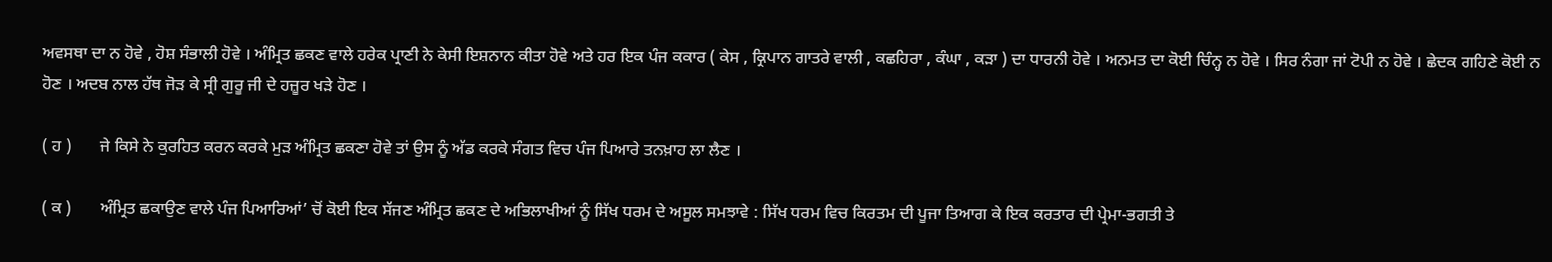ਅਵਸਥਾ ਦਾ ਨ ਹੋਵੇ , ਹੋਸ਼ ਸੰਭਾਲੀ ਹੋਵੇ । ਅੰਮ੍ਰਿਤ ਛਕਣ ਵਾਲੇ ਹਰੇਕ ਪ੍ਰਾਣੀ ਨੇ ਕੇਸੀ ਇਸ਼ਨਾਨ ਕੀਤਾ ਹੋਵੇ ਅਤੇ ਹਰ ਇਕ ਪੰਜ ਕਕਾਰ ( ਕੇਸ , ਕ੍ਰਿਪਾਨ ਗਾਤਰੇ ਵਾਲੀ , ਕਛਹਿਰਾ , ਕੰਘਾ , ਕੜਾ ) ਦਾ ਧਾਰਨੀ ਹੋਵੇ । ਅਨਮਤ ਦਾ ਕੋਈ ਚਿੰਨ੍ਹ ਨ ਹੋਵੇ । ਸਿਰ ਨੰਗਾ ਜਾਂ ਟੋਪੀ ਨ ਹੋਵੇ । ਛੇਦਕ ਗਹਿਣੇ ਕੋਈ ਨ ਹੋਣ । ਅਦਬ ਨਾਲ ਹੱਥ ਜੋੜ ਕੇ ਸ੍ਰੀ ਗੁਰੂ ਜੀ ਦੇ ਹਜ਼ੂਰ ਖੜੇ ਹੋਣ ।

( ਹ )       ਜੇ ਕਿਸੇ ਨੇ ਕੁਰਹਿਤ ਕਰਨ ਕਰਕੇ ਮੁੜ ਅੰਮ੍ਰਿਤ ਛਕਣਾ ਹੋਵੇ ਤਾਂ ਉਸ ਨੂੰ ਅੱਡ ਕਰਕੇ ਸੰਗਤ ਵਿਚ ਪੰਜ ਪਿਆਰੇ ਤਨਖ਼ਾਹ ਲਾ ਲੈਣ ।

( ਕ )       ਅੰਮ੍ਰਿਤ ਛਕਾਉਣ ਵਾਲੇ ਪੰਜ ਪਿਆਰਿਆਂ’ ਚੋਂ ਕੋਈ ਇਕ ਸੱਜਣ ਅੰਮ੍ਰਿਤ ਛਕਣ ਦੇ ਅਭਿਲਾਖੀਆਂ ਨੂੰ ਸਿੱਖ ਧਰਮ ਦੇ ਅਸੂਲ ਸਮਝਾਵੇ : ਸਿੱਖ ਧਰਮ ਵਿਚ ਕਿਰਤਮ ਦੀ ਪੂਜਾ ਤਿਆਗ ਕੇ ਇਕ ਕਰਤਾਰ ਦੀ ਪ੍ਰੇਮਾ-ਭਗਤੀ ਤੇ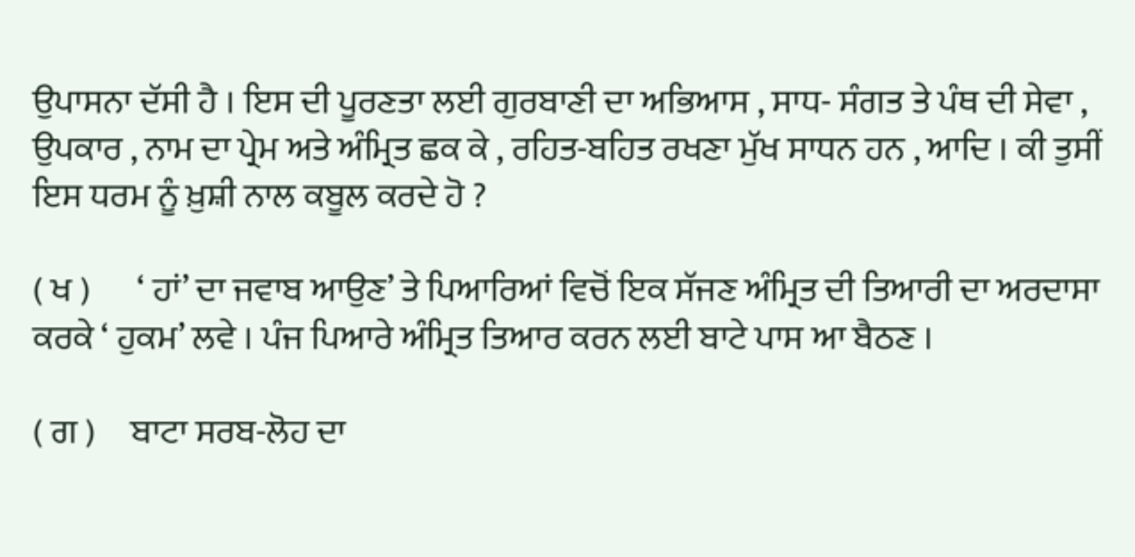ਉਪਾਸਨਾ ਦੱਸੀ ਹੈ । ਇਸ ਦੀ ਪੂਰਣਤਾ ਲਈ ਗੁਰਬਾਣੀ ਦਾ ਅਭਿਆਸ , ਸਾਧ- ਸੰਗਤ ਤੇ ਪੰਥ ਦੀ ਸੇਵਾ , ਉਪਕਾਰ , ਨਾਮ ਦਾ ਪ੍ਰੇਮ ਅਤੇ ਅੰਮ੍ਰਿਤ ਛਕ ਕੇ , ਰਹਿਤ-ਬਹਿਤ ਰਖਣਾ ਮੁੱਖ ਸਾਧਨ ਹਨ , ਆਦਿ । ਕੀ ਤੁਸੀਂ ਇਸ ਧਰਮ ਨੂੰ ਖ਼ੁਸ਼ੀ ਨਾਲ ਕਬੂਲ ਕਰਦੇ ਹੋ ?

( ਖ )       ‘ ਹਾਂ’ ਦਾ ਜਵਾਬ ਆਉਣ’ ਤੇ ਪਿਆਰਿਆਂ ਵਿਚੋਂ ਇਕ ਸੱਜਣ ਅੰਮ੍ਰਿਤ ਦੀ ਤਿਆਰੀ ਦਾ ਅਰਦਾਸਾ ਕਰਕੇ ‘ ਹੁਕਮ’ ਲਵੇ । ਪੰਜ ਪਿਆਰੇ ਅੰਮ੍ਰਿਤ ਤਿਆਰ ਕਰਨ ਲਈ ਬਾਟੇ ਪਾਸ ਆ ਬੈਠਣ ।

( ਗ )     ਬਾਟਾ ਸਰਬ-ਲੋਹ ਦਾ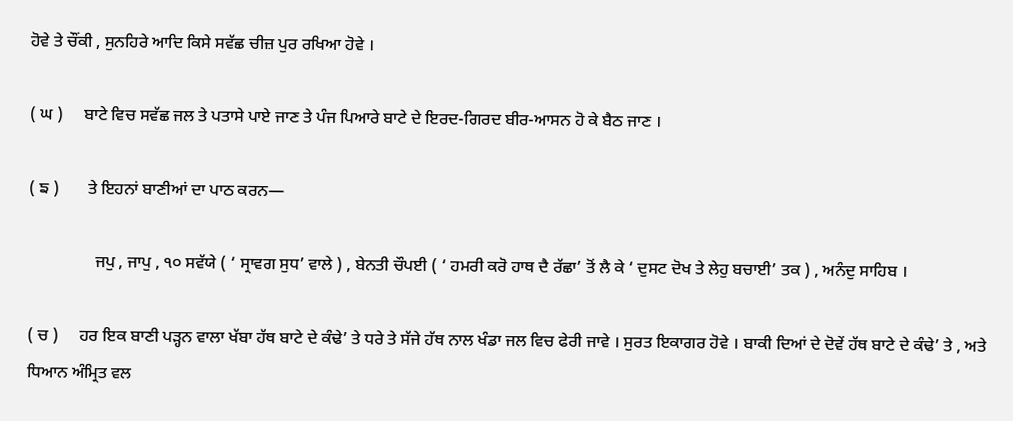ਹੋਵੇ ਤੇ ਚੌਂਕੀ , ਸੁਨਹਿਰੇ ਆਦਿ ਕਿਸੇ ਸਵੱਛ ਚੀਜ਼ ਪੁਰ ਰਖਿਆ ਹੋਵੇ ।

( ਘ )     ਬਾਟੇ ਵਿਚ ਸਵੱਛ ਜਲ ਤੇ ਪਤਾਸੇ ਪਾਏ ਜਾਣ ਤੇ ਪੰਜ ਪਿਆਰੇ ਬਾਟੇ ਦੇ ਇਰਦ-ਗਿਰਦ ਬੀਰ-ਆਸਨ ਹੋ ਕੇ ਬੈਠ ਜਾਣ ।

( ਙ )       ਤੇ ਇਹਨਾਂ ਬਾਣੀਆਂ ਦਾ ਪਾਠ ਕਰਨ—

                ਜਪੁ , ਜਾਪੁ , ੧੦ ਸਵੱਯੇ ( ‘ ਸ੍ਰਾਵਗ ਸੁਧ’ ਵਾਲੇ ) , ਬੇਨਤੀ ਚੌਪਈ ( ‘ ਹਮਰੀ ਕਰੋ ਹਾਥ ਦੈ ਰੱਛਾ’ ਤੋਂ ਲੈ ਕੇ ‘ ਦੁਸਟ ਦੋਖ ਤੇ ਲੇਹੁ ਬਚਾਈ’ ਤਕ ) , ਅਨੰਦੁ ਸਾਹਿਬ ।

( ਚ )     ਹਰ ਇਕ ਬਾਣੀ ਪੜ੍ਹਨ ਵਾਲਾ ਖੱਬਾ ਹੱਥ ਬਾਟੇ ਦੇ ਕੰਢੇ’ ਤੇ ਧਰੇ ਤੇ ਸੱਜੇ ਹੱਥ ਨਾਲ ਖੰਡਾ ਜਲ ਵਿਚ ਫੇਰੀ ਜਾਵੇ । ਸੁਰਤ ਇਕਾਗਰ ਹੋਵੇ । ਬਾਕੀ ਦਿਆਂ ਦੇ ਦੋਵੇਂ ਹੱਥ ਬਾਟੇ ਦੇ ਕੰਢੇ’ ਤੇ , ਅਤੇ ਧਿਆਨ ਅੰਮ੍ਰਿਤ ਵਲ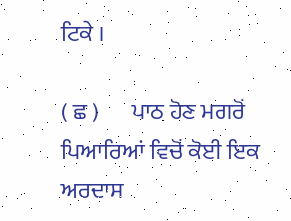ਟਿਕੇ ।

( ਛ )       ਪਾਠ ਹੋਣ ਮਗਰੋਂ ਪਿਆਰਿਆਂ ਵਿਚੋਂ ਕੋਈ ਇਕ ਅਰਦਾਸ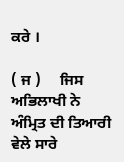ਕਰੇ ।

( ਜ )     ਜਿਸ ਅਭਿਲਾਖੀ ਨੇ ਅੰਮ੍ਰਿਤ ਦੀ ਤਿਆਰੀ ਵੇਲੇ ਸਾਰੇ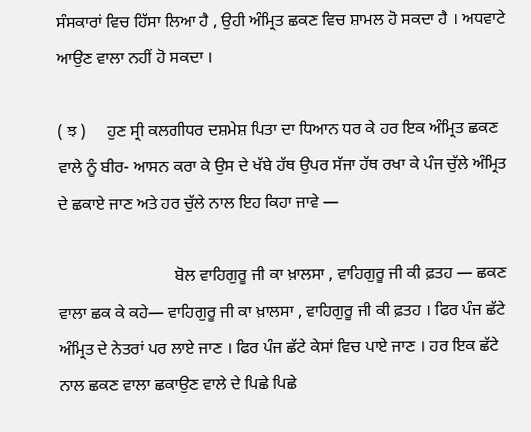ਸੰਸਕਾਰਾਂ ਵਿਚ ਹਿੱਸਾ ਲਿਆ ਹੈ , ਉਹੀ ਅੰਮ੍ਰਿਤ ਛਕਣ ਵਿਚ ਸ਼ਾਮਲ ਹੋ ਸਕਦਾ ਹੈ । ਅਧਵਾਟੇ ਆਉਣ ਵਾਲਾ ਨਹੀਂ ਹੋ ਸਕਦਾ ।

( ਝ )     ਹੁਣ ਸ੍ਰੀ ਕਲਗੀਧਰ ਦਸ਼ਮੇਸ਼ ਪਿਤਾ ਦਾ ਧਿਆਨ ਧਰ ਕੇ ਹਰ ਇਕ ਅੰਮ੍ਰਿਤ ਛਕਣ ਵਾਲੇ ਨੂੰ ਬੀਰ- ਆਸਨ ਕਰਾ ਕੇ ਉਸ ਦੇ ਖੱਬੇ ਹੱਥ ਉਪਰ ਸੱਜਾ ਹੱਥ ਰਖਾ ਕੇ ਪੰਜ ਚੁੱਲੇ ਅੰਮ੍ਰਿਤ ਦੇ ਛਕਾਏ ਜਾਣ ਅਤੇ ਹਰ ਚੁੱਲੇ ਨਾਲ ਇਹ ਕਿਹਾ ਜਾਵੇ —

                            ਬੋਲ ਵਾਹਿਗੁਰੂ ਜੀ ਕਾ ਖ਼ਾਲਸਾ , ਵਾਹਿਗੁਰੂ ਜੀ ਕੀ ਫ਼ਤਹ — ਛਕਣ ਵਾਲਾ ਛਕ ਕੇ ਕਹੇ— ਵਾਹਿਗੁਰੂ ਜੀ ਕਾ ਖ਼ਾਲਸਾ , ਵਾਹਿਗੁਰੂ ਜੀ ਕੀ ਫ਼ਤਹ । ਫਿਰ ਪੰਜ ਛੱਟੇ ਅੰਮ੍ਰਿਤ ਦੇ ਨੇਤਰਾਂ ਪਰ ਲਾਏ ਜਾਣ । ਫਿਰ ਪੰਜ ਛੱਟੇ ਕੇਸਾਂ ਵਿਚ ਪਾਏ ਜਾਣ । ਹਰ ਇਕ ਛੱਟੇ ਨਾਲ ਛਕਣ ਵਾਲਾ ਛਕਾਉਣ ਵਾਲੇ ਦੇ ਪਿਛੇ ਪਿਛੇ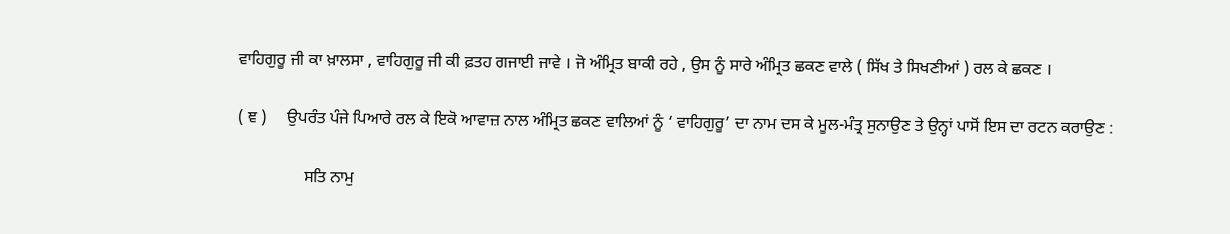ਵਾਹਿਗੁਰੂ ਜੀ ਕਾ ਖ਼ਾਲਸਾ , ਵਾਹਿਗੁਰੂ ਜੀ ਕੀ ਫ਼ਤਹ ਗਜਾਈ ਜਾਵੇ । ਜੋ ਅੰਮ੍ਰਿਤ ਬਾਕੀ ਰਹੇ , ਉਸ ਨੂੰ ਸਾਰੇ ਅੰਮ੍ਰਿਤ ਛਕਣ ਵਾਲੇ ( ਸਿੱਖ ਤੇ ਸਿਖਣੀਆਂ ) ਰਲ ਕੇ ਛਕਣ ।

( ਞ )     ਉਪਰੰਤ ਪੰਜੇ ਪਿਆਰੇ ਰਲ ਕੇ ਇਕੋ ਆਵਾਜ਼ ਨਾਲ ਅੰਮ੍ਰਿਤ ਛਕਣ ਵਾਲਿਆਂ ਨੂੰ ‘ ਵਾਹਿਗੁਰੂ’ ਦਾ ਨਾਮ ਦਸ ਕੇ ਮੂਲ-ਮੰਤ੍ਰ ਸੁਨਾਉਣ ਤੇ ਉਨ੍ਹਾਂ ਪਾਸੋਂ ਇਸ ਦਾ ਰਟਨ ਕਰਾਉਣ :

                ਸਤਿ ਨਾਮੁ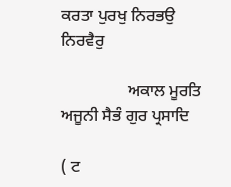ਕਰਤਾ ਪੁਰਖੁ ਨਿਰਭਉ ਨਿਰਵੈਰੁ

                ਅਕਾਲ ਮੂਰਤਿ ਅਜੂਨੀ ਸੈਭੰ ਗੁਰ ਪ੍ਰਸਾਦਿ

( ਟ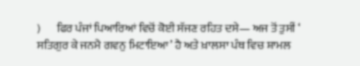)       ਫਿਰ ਪੰਜਾਂ ਪਿਆਰਿਆਂ ਵਿਚੋਂ ਕੋਈ ਸੱਜਣ ਰਹਿਤ ਦਸੇ— ਅਜ ਤੋਂ ਤੁਸੀਂ ‘ ਸਤਿਗੁਰ ਕੇ ਜਨਮੈ ਗਵਨੁ ਮਿਟਾਇਆ’ ਹੈ ਅਤੇ ਖ਼ਾਲਸਾ ਪੰਥ ਵਿਚ ਸ਼ਾਮਲ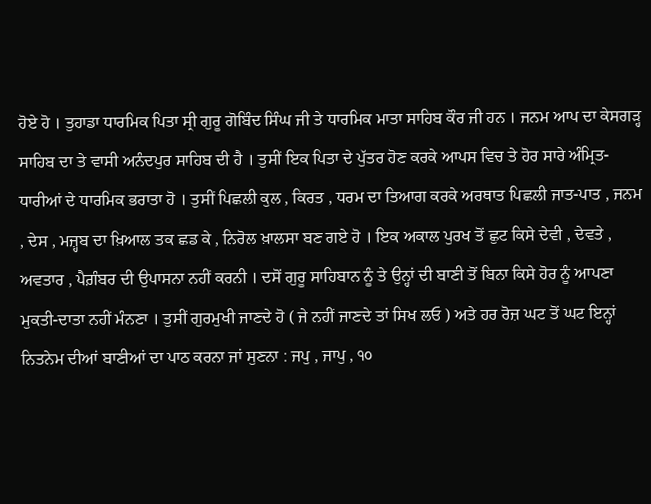ਹੋਏ ਹੋ । ਤੁਹਾਡਾ ਧਾਰਮਿਕ ਪਿਤਾ ਸ੍ਰੀ ਗੁਰੂ ਗੋਬਿੰਦ ਸਿੰਘ ਜੀ ਤੇ ਧਾਰਮਿਕ ਮਾਤਾ ਸਾਹਿਬ ਕੌਰ ਜੀ ਹਨ । ਜਨਮ ਆਪ ਦਾ ਕੇਸਗੜ੍ਹ ਸਾਹਿਬ ਦਾ ਤੇ ਵਾਸੀ ਅਨੰਦਪੁਰ ਸਾਹਿਬ ਦੀ ਹੈ । ਤੁਸੀਂ ਇਕ ਪਿਤਾ ਦੇ ਪੁੱਤਰ ਹੋਣ ਕਰਕੇ ਆਪਸ ਵਿਚ ਤੇ ਹੋਰ ਸਾਰੇ ਅੰਮ੍ਰਿਤ-ਧਾਰੀਆਂ ਦੇ ਧਾਰਮਿਕ ਭਰਾਤਾ ਹੋ । ਤੁਸੀਂ ਪਿਛਲੀ ਕੁਲ , ਕਿਰਤ , ਧਰਮ ਦਾ ਤਿਆਗ ਕਰਕੇ ਅਰਥਾਤ ਪਿਛਲੀ ਜਾਤ-ਪਾਤ , ਜਨਮ , ਦੇਸ , ਮਜ਼੍ਹਬ ਦਾ ਖ਼ਿਆਲ ਤਕ ਛਡ ਕੇ , ਨਿਰੋਲ ਖ਼ਾਲਸਾ ਬਣ ਗਏ ਹੋ । ਇਕ ਅਕਾਲ ਪੁਰਖ ਤੋਂ ਛੁਟ ਕਿਸੇ ਦੇਵੀ , ਦੇਵਤੇ , ਅਵਤਾਰ , ਪੈਗ਼ੰਬਰ ਦੀ ਉਪਾਸਨਾ ਨਹੀਂ ਕਰਨੀ । ਦਸੋਂ ਗੁਰੂ ਸਾਹਿਬਾਨ ਨੂੰ ਤੇ ਉਨ੍ਹਾਂ ਦੀ ਬਾਣੀ ਤੋਂ ਬਿਨਾ ਕਿਸੇ ਹੋਰ ਨੂੰ ਆਪਣਾ ਮੁਕਤੀ-ਦਾਤਾ ਨਹੀਂ ਮੰਨਣਾ । ਤੁਸੀਂ ਗੁਰਮੁਖੀ ਜਾਣਦੇ ਹੋ ( ਜੇ ਨਹੀਂ ਜਾਣਦੇ ਤਾਂ ਸਿਖ ਲਓ ) ਅਤੇ ਹਰ ਰੋਜ਼ ਘਟ ਤੋਂ ਘਟ ਇਨ੍ਹਾਂ ਨਿਤਨੇਮ ਦੀਆਂ ਬਾਣੀਆਂ ਦਾ ਪਾਠ ਕਰਨਾ ਜਾਂ ਸੁਣਨਾ : ਜਪੁ , ਜਾਪੁ , ੧੦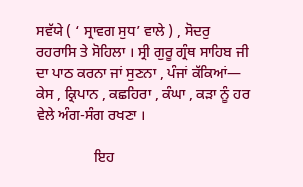ਸਵੱਯੇ ( ‘ ਸ੍ਰਾਵਗ ਸੁਧ’ ਵਾਲੇ ) , ਸੋਦਰੁ ਰਹਰਾਸਿ ਤੇ ਸੋਹਿਲਾ । ਸ੍ਰੀ ਗੁਰੂ ਗ੍ਰੰਥ ਸਾਹਿਬ ਜੀ ਦਾ ਪਾਠ ਕਰਨਾ ਜਾਂ ਸੁਣਨਾ , ਪੰਜਾਂ ਕੱਕਿਆਂ— ਕੇਸ , ਕ੍ਰਿਪਾਨ , ਕਛਹਿਰਾ , ਕੰਘਾ , ਕੜਾ ਨੂੰ ਹਰ ਵੇਲੇ ਅੰਗ-ਸੰਗ ਰਖਣਾ ।

                ਇਹ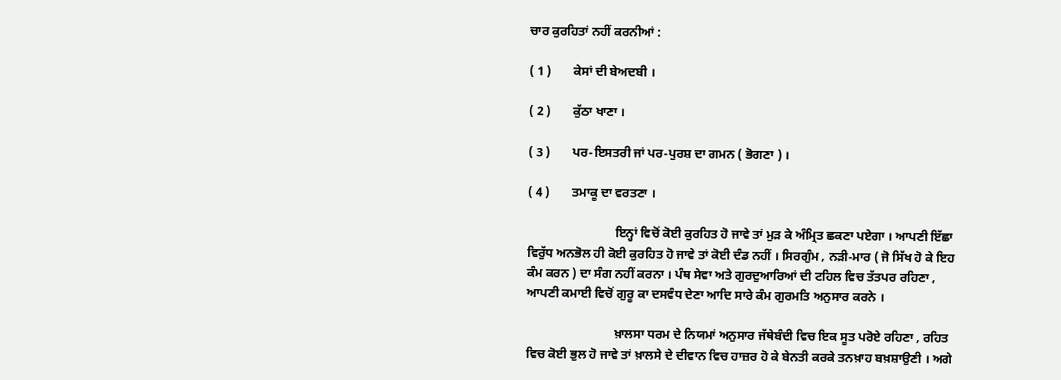ਚਾਰ ਕੁਰਹਿਤਾਂ ਨਹੀਂ ਕਰਨੀਆਂ :

( 1 )       ਕੇਸਾਂ ਦੀ ਬੇਅਦਬੀ ।

( 2 )       ਕੁੱਠਾ ਖਾਣਾ ।

( 3 )       ਪਰ-ਇਸਤਰੀ ਜਾਂ ਪਰ-ਪੁਰਸ਼ ਦਾ ਗਮਨ ( ਭੋਗਣਾ ) ।

( 4 )       ਤਮਾਕੂ ਦਾ ਵਰਤਣਾ ।

                            ਇਨ੍ਹਾਂ ਵਿਚੋਂ ਕੋਈ ਕੁਰਹਿਤ ਹੋ ਜਾਵੇ ਤਾਂ ਮੁੜ ਕੇ ਅੰਮ੍ਰਿਤ ਛਕਣਾ ਪਏਗਾ । ਆਪਣੀ ਇੱਛਾ ਵਿਰੁੱਧ ਅਨਭੋਲ ਹੀ ਕੋਈ ਕੁਰਹਿਤ ਹੋ ਜਾਵੇ ਤਾਂ ਕੋਈ ਦੰਡ ਨਹੀਂ । ਸਿਰਗੁੰਮ , ਨੜੀ-ਮਾਰ ( ਜੋ ਸਿੱਖ ਹੋ ਕੇ ਇਹ ਕੰਮ ਕਰਨ ) ਦਾ ਸੰਗ ਨਹੀਂ ਕਰਨਾ । ਪੰਥ ਸੇਵਾ ਅਤੇ ਗੁਰਦੁਆਰਿਆਂ ਦੀ ਟਹਿਲ ਵਿਚ ਤੱਤਪਰ ਰਹਿਣਾ , ਆਪਣੀ ਕਮਾਈ ਵਿਚੋਂ ਗੁਰੂ ਕਾ ਦਸਵੰਧ ਦੇਣਾ ਆਦਿ ਸਾਰੇ ਕੰਮ ਗੁਰਮਤਿ ਅਨੁਸਾਰ ਕਰਨੇ ।

                            ਖ਼ਾਲਸਾ ਧਰਮ ਦੇ ਨਿਯਮਾਂ ਅਨੁਸਾਰ ਜੱਥੇਬੰਦੀ ਵਿਚ ਇਕ ਸੂਤ ਪਰੋਏ ਰਹਿਣਾ , ਰਹਿਤ ਵਿਚ ਕੋਈ ਭੁਲ ਹੋ ਜਾਵੇ ਤਾਂ ਖ਼ਾਲਸੇ ਦੇ ਦੀਵਾਨ ਵਿਚ ਹਾਜ਼ਰ ਹੋ ਕੇ ਬੇਨਤੀ ਕਰਕੇ ਤਨਖ਼ਾਹ ਬਖ਼ਸ਼ਾਉਣੀ । ਅਗੇ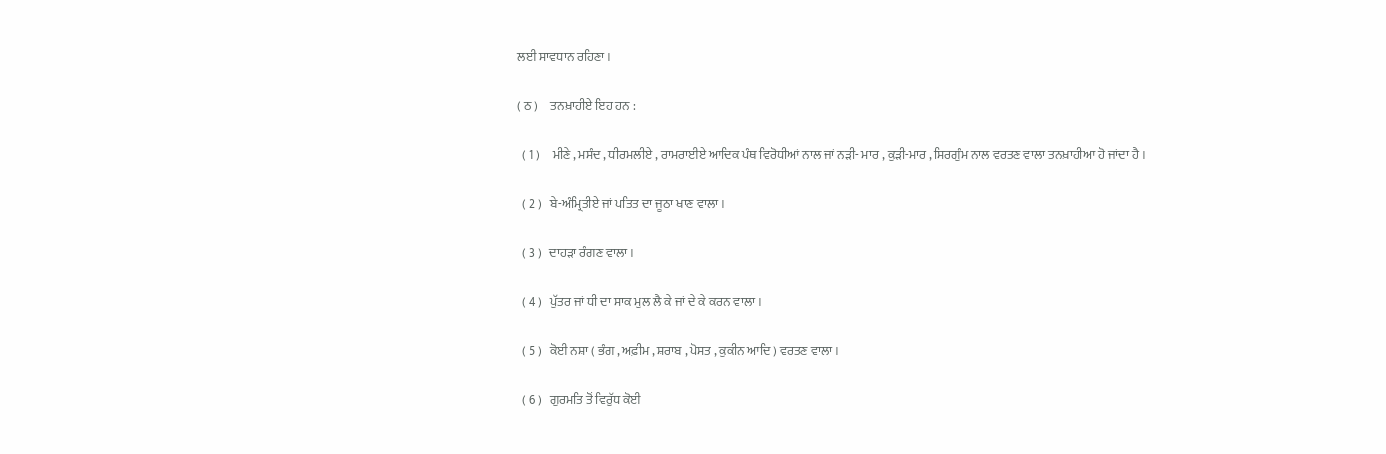ਲਈ ਸਾਵਧਾਨ ਰਹਿਣਾ ।

( ਠ )     ਤਨਖ਼ਾਹੀਏ ਇਹ ਹਨ :

  ( 1 )     ਮੀਣੇ , ਮਸੰਦ , ਧੀਰਮਲੀਏ , ਰਾਮਰਾਈਏ ਆਦਿਕ ਪੰਥ ਵਿਰੋਧੀਆਂ ਨਾਲ ਜਾਂ ਨੜੀ- ਮਾਰ , ਕੁੜੀ-ਮਾਰ , ਸਿਰਗੁੰਮ ਨਾਲ ਵਰਤਣ ਵਾਲਾ ਤਨਖ਼ਾਹੀਆ ਹੋ ਜਾਂਦਾ ਹੈ ।

  ( 2 )   ਬੇ-ਅੰਮ੍ਰਿਤੀਏ ਜਾਂ ਪਤਿਤ ਦਾ ਜੂਠਾ ਖਾਣ ਵਾਲਾ ।

  ( 3 )   ਦਾਹੜਾ ਰੰਗਣ ਵਾਲਾ ।

  ( 4 )   ਪੁੱਤਰ ਜਾਂ ਧੀ ਦਾ ਸਾਕ ਮੁਲ ਲੈ ਕੇ ਜਾਂ ਦੇ ਕੇ ਕਰਨ ਵਾਲਾ ।

  ( 5 )   ਕੋਈ ਨਸ਼ਾ ( ਭੰਗ , ਅਫ਼ੀਮ , ਸ਼ਰਾਬ , ਪੋਸਤ , ਕੁਕੀਨ ਆਦਿ ) ਵਰਤਣ ਵਾਲਾ ।

  ( 6 )   ਗੁਰਮਤਿ ਤੋਂ ਵਿਰੁੱਧ ਕੋਈ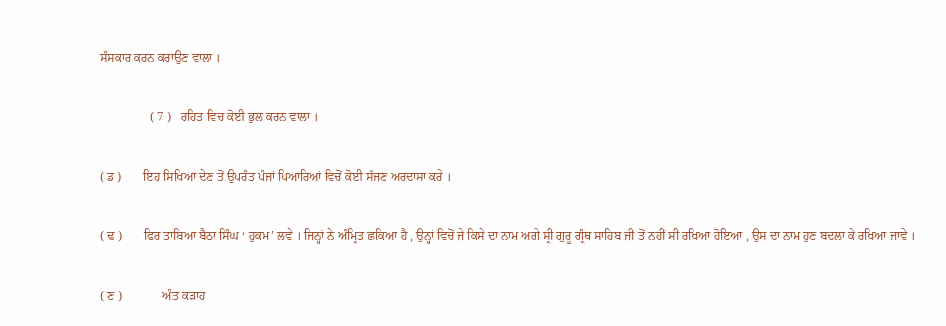ਸੰਸਕਾਰ ਕਰਨ ਕਰਾਉਣ ਵਾਲਾ ।

                ( 7 )   ਰਹਿਤ ਵਿਚ ਕੋਈ ਭੁਲ ਕਰਨ ਵਾਲਾ ।

( ਡ )       ਇਹ ਸਿਖਿਆ ਦੇਣ ਤੋਂ ਉਪਰੰਤ ਪੰਜਾਂ ਪਿਆਰਿਆਂ ਵਿਚੋਂ ਕੋਈ ਸੱਜਣ ਅਰਦਾਸਾ ਕਰੇ ।

( ਢ )       ਫਿਰ ਤਾਬਿਆ ਬੈਠਾ ਸਿੰਘ ‘ ਹੁਕਮ’ ਲਵੇ । ਜਿਨ੍ਹਾਂ ਨੇ ਅੰਮ੍ਰਿਤ ਛਕਿਆ ਹੈ , ਉਨ੍ਹਾਂ ਵਿਚੋਂ ਜੇ ਕਿਸੇ ਦਾ ਨਾਮ ਅਗੇ ਸ੍ਰੀ ਗੁਰੂ ਗ੍ਰੰਥ ਸਾਹਿਬ ਜੀ ਤੋਂ ਨਹੀਂ ਸੀ ਰਖਿਆ ਹੋਇਆ , ਉਸ ਦਾ ਨਾਮ ਹੁਣ ਬਦਲਾ ਕੇ ਰਖਿਆ ਜਾਵੇ ।

( ਣ )             ਅੰਤ ਕੜਾਹ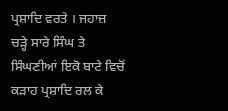ਪ੍ਰਸ਼ਾਦਿ ਵਰਤੇ । ਜਹਾਜ਼ ਚੜ੍ਹੇ ਸਾਰੇ ਸਿੰਘ ਤੇ ਸਿੰਘਣੀਆਂ ਇਕੋ ਬਾਟੇ ਵਿਚੋਂ ਕੜਾਹ ਪ੍ਰਸ਼ਾਦਿ ਰਲ ਕੇ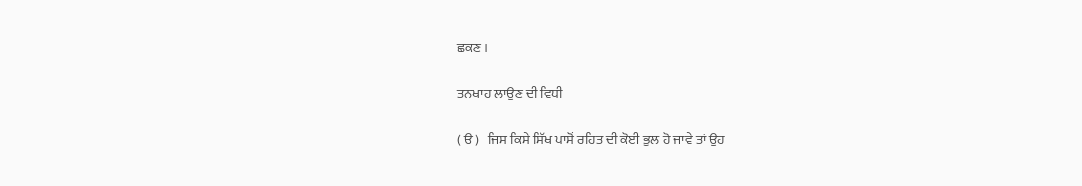ਛਕਣ ।

ਤਨਖਾਹ ਲਾਉਣ ਦੀ ਵਿਧੀ

( ੳ )   ਜਿਸ ਕਿਸੇ ਸਿੱਖ ਪਾਸੋਂ ਰਹਿਤ ਦੀ ਕੋਈ ਭੁਲ ਹੋ ਜਾਵੇ ਤਾਂ ਉਹ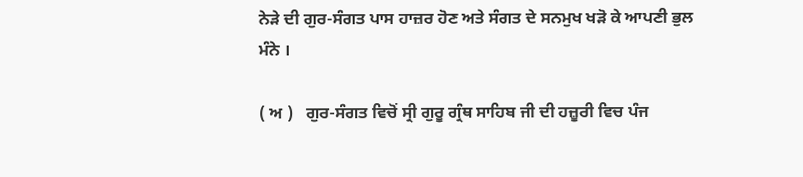ਨੇੜੇ ਦੀ ਗੁਰ-ਸੰਗਤ ਪਾਸ ਹਾਜ਼ਰ ਹੋਣ ਅਤੇ ਸੰਗਤ ਦੇ ਸਨਮੁਖ ਖੜੋ ਕੇ ਆਪਣੀ ਭੁਲ ਮੰਨੇ ।

( ਅ )   ਗੁਰ-ਸੰਗਤ ਵਿਚੋਂ ਸ੍ਰੀ ਗੁਰੂ ਗ੍ਰੰਥ ਸਾਹਿਬ ਜੀ ਦੀ ਹਜ਼ੂਰੀ ਵਿਚ ਪੰਜ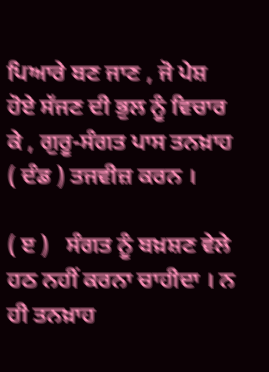ਪਿਆਰੇ ਬਣ ਜਾਣ , ਜੋ ਪੇਸ਼ ਹੋਏ ਸੱਜਣ ਦੀ ਭੁਲ ਨੂੰ ਵਿਚਾਰ ਕੇ , ਗੁਰੂ-ਸੰਗਤ ਪਾਸ ਤਨਖ਼ਾਹ ( ਦੰਡ ) ਤਜਵੀਜ਼ ਕਰਨ ।

( ੲ )   ਸੰਗਤ ਨੂੰ ਬਖ਼ਸ਼ਣ ਵੇਲੇ ਹਠ ਨਹੀਂ ਕਰਨਾ ਚਾਹੀਦਾ । ਨ ਹੀ ਤਨਖ਼ਾਹ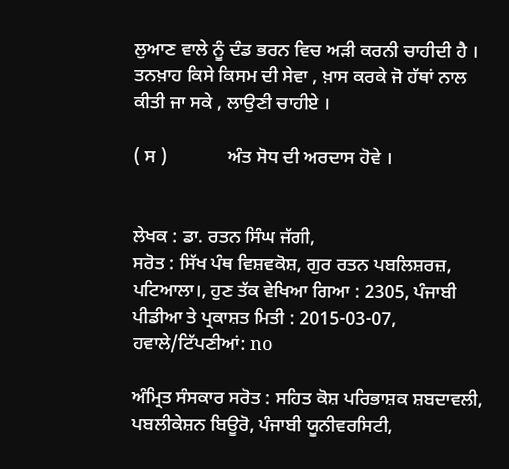ਲੁਆਣ ਵਾਲੇ ਨੂੰ ਦੰਡ ਭਰਨ ਵਿਚ ਅੜੀ ਕਰਨੀ ਚਾਹੀਦੀ ਹੈ । ਤਨਖ਼ਾਹ ਕਿਸੇ ਕਿਸਮ ਦੀ ਸੇਵਾ , ਖ਼ਾਸ ਕਰਕੇ ਜੋ ਹੱਥਾਂ ਨਾਲ ਕੀਤੀ ਜਾ ਸਕੇ , ਲਾਉਣੀ ਚਾਹੀਏ ।

( ਸ )             ਅੰਤ ਸੋਧ ਦੀ ਅਰਦਾਸ ਹੋਵੇ ।


ਲੇਖਕ : ਡਾ. ਰਤਨ ਸਿੰਘ ਜੱਗੀ,
ਸਰੋਤ : ਸਿੱਖ ਪੰਥ ਵਿਸ਼ਵਕੋਸ਼, ਗੁਰ ਰਤਨ ਪਬਲਿਸ਼ਰਜ਼, ਪਟਿਆਲਾ।, ਹੁਣ ਤੱਕ ਵੇਖਿਆ ਗਿਆ : 2305, ਪੰਜਾਬੀ ਪੀਡੀਆ ਤੇ ਪ੍ਰਕਾਸ਼ਤ ਮਿਤੀ : 2015-03-07, ਹਵਾਲੇ/ਟਿੱਪਣੀਆਂ: no

ਅੰਮ੍ਰਿਤ ਸੰਸਕਾਰ ਸਰੋਤ : ਸਹਿਤ ਕੋਸ਼ ਪਰਿਭਾਸ਼ਕ ਸ਼ਬਦਾਵਲੀ, ਪਬਲੀਕੇਸ਼ਨ ਬਿਊਰੋ, ਪੰਜਾਬੀ ਯੂਨੀਵਰਸਿਟੀ,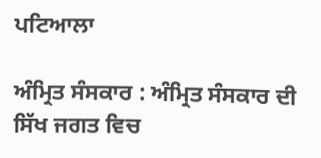ਪਟਿਆਲਾ

ਅੰਮ੍ਰਿਤ ਸੰਸਕਾਰ : ਅੰਮ੍ਰਿਤ ਸੰਸਕਾਰ ਦੀ ਸਿੱਖ ਜਗਤ ਵਿਚ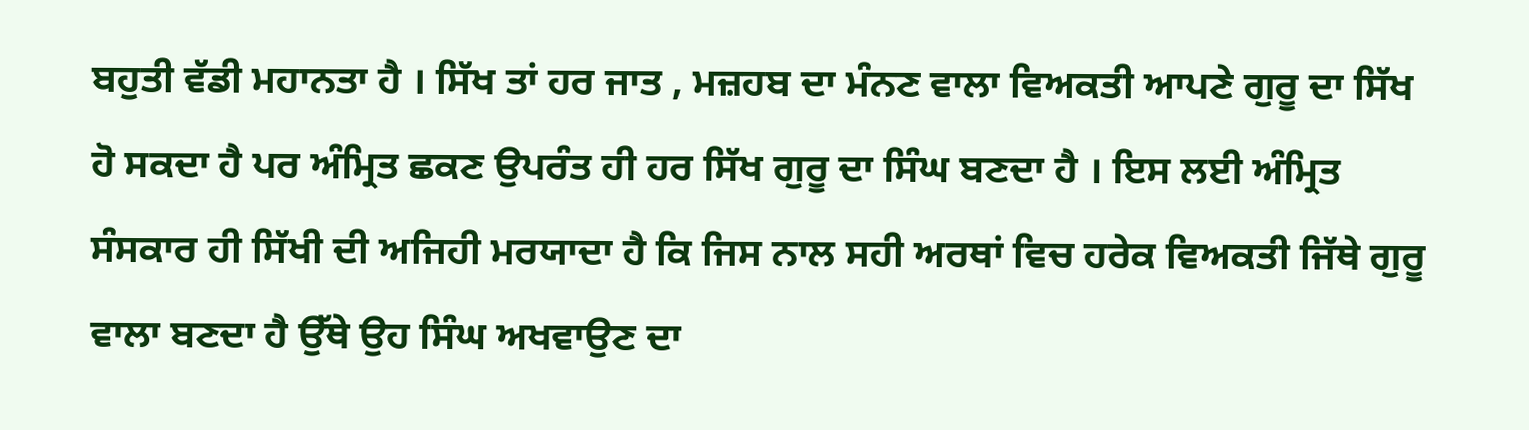ਬਹੁਤੀ ਵੱਡੀ ਮਹਾਨਤਾ ਹੈ । ਸਿੱਖ ਤਾਂ ਹਰ ਜਾਤ , ਮਜ਼ਹਬ ਦਾ ਮੰਨਣ ਵਾਲਾ ਵਿਅਕਤੀ ਆਪਣੇ ਗੁਰੂ ਦਾ ਸਿੱਖ ਹੋ ਸਕਦਾ ਹੈ ਪਰ ਅੰਮ੍ਰਿਤ ਛਕਣ ਉਪਰੰਤ ਹੀ ਹਰ ਸਿੱਖ ਗੁਰੂ ਦਾ ਸਿੰਘ ਬਣਦਾ ਹੈ । ਇਸ ਲਈ ਅੰਮ੍ਰਿਤ ਸੰਸਕਾਰ ਹੀ ਸਿੱਖੀ ਦੀ ਅਜਿਹੀ ਮਰਯਾਦਾ ਹੈ ਕਿ ਜਿਸ ਨਾਲ ਸਹੀ ਅਰਥਾਂ ਵਿਚ ਹਰੇਕ ਵਿਅਕਤੀ ਜਿੱਥੇ ਗੁਰੂ ਵਾਲਾ ਬਣਦਾ ਹੈ ਉੱਥੇ ਉਹ ਸਿੰਘ ਅਖਵਾਉਣ ਦਾ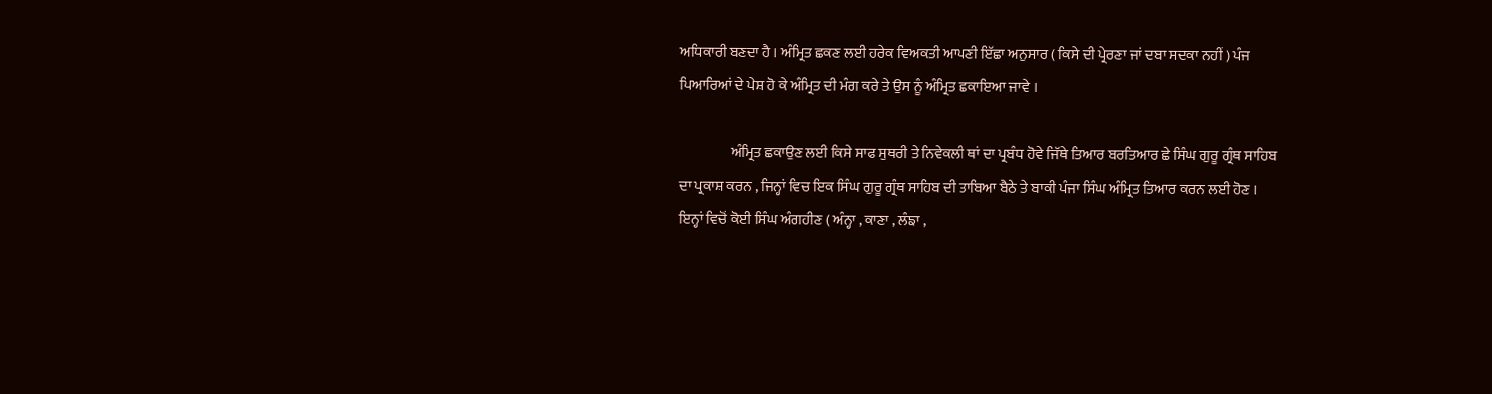ਅਧਿਕਾਰੀ ਬਣਦਾ ਹੈ । ਅੰਮ੍ਰਿਤ ਛਕਣ ਲਈ ਹਰੇਕ ਵਿਅਕਤੀ ਆਪਣੀ ਇੱਛਾ ਅਨੁਸਾਰ ( ਕਿਸੇ ਦੀ ਪ੍ਰੇਰਣਾ ਜਾਂ ਦਬਾ ਸਦਕਾ ਨਹੀਂ ) ਪੰਜ ਪਿਆਰਿਆਂ ਦੇ ਪੇਸ਼ ਹੋ ਕੇ ਅੰਮ੍ਰਿਤ ਦੀ ਮੰਗ ਕਰੇ ਤੇ ਉਸ ਨੂੰ ਅੰਮ੍ਰਿਤ ਛਕਾਇਆ ਜਾਵੇ ।

                  ਅੰਮ੍ਰਿਤ ਛਕਾਉਣ ਲਈ ਕਿਸੇ ਸਾਫ ਸੁਥਰੀ ਤੇ ਨਿਵੇਕਲੀ ਥਾਂ ਦਾ ਪ੍ਰਬੰਧ ਹੋਵੇ ਜਿੱਥੇ ਤਿਆਰ ਬਰਤਿਆਰ ਛੇ ਸਿੰਘ ਗੁਰੂ ਗ੍ਰੰਥ ਸਾਹਿਬ ਦਾ ਪ੍ਰਕਾਸ਼ ਕਰਨ , ਜਿਨ੍ਹਾਂ ਵਿਚ ਇਕ ਸਿੰਘ ਗੁਰੂ ਗ੍ਰੰਥ ਸਾਹਿਬ ਦੀ ਤਾਬਿਆ ਬੈਠੇ ਤੇ ਬਾਕੀ ਪੰਜਾ ਸਿੰਘ ਅੰਮ੍ਰਿਤ ਤਿਆਰ ਕਰਨ ਲਈ ਹੋਣ । ਇਨ੍ਹਾਂ ਵਿਚੋਂ ਕੋਈ ਸਿੰਘ ਅੰਗਹੀਣ ( ਅੰਨ੍ਹਾ , ਕਾਣਾ , ਲੰਙਾ ,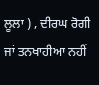ਲੂਲਾ ) , ਦੀਰਘ ਰੋਗੀ ਜਾਂ ਤਨਖਾਹੀਆ ਨਹੀਂ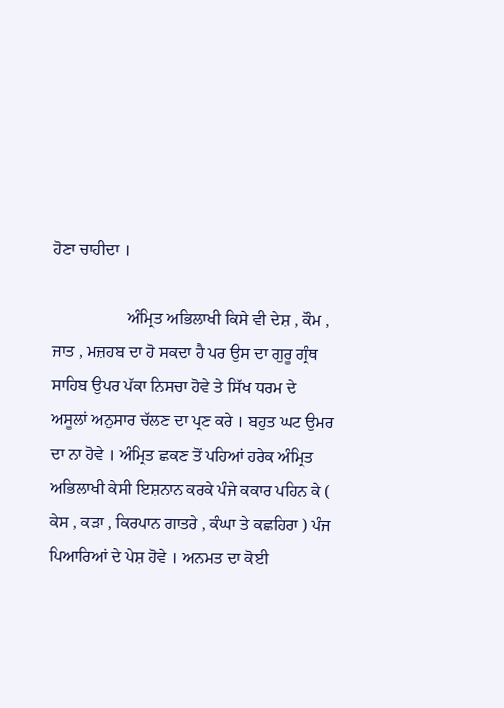ਹੋਣਾ ਚਾਹੀਦਾ ।

                  ਅੰਮ੍ਰਿਤ ਅਭਿਲਾਖੀ ਕਿਸੇ ਵੀ ਦੇਸ਼ , ਕੌਮ , ਜਾਤ , ਮਜ਼ਹਬ ਦਾ ਹੋ ਸਕਦਾ ਹੈ ਪਰ ਉਸ ਦਾ ਗੁਰੂ ਗ੍ਰੰਥ ਸਾਹਿਬ ਉਪਰ ਪੱਕਾ ਨਿਸਚਾ ਹੋਵੇ ਤੇ ਸਿੱਖ ਧਰਮ ਦੇ ਅਸੂਲਾਂ ਅਨੁਸਾਰ ਚੱਲਣ ਦਾ ਪ੍ਰਣ ਕਰੇ । ਬਹੁਤ ਘਟ ਉਮਰ ਦਾ ਨਾ ਹੋਵੇ । ਅੰਮ੍ਰਿਤ ਛਕਣ ਤੋਂ ਪਹਿਆਂ ਹਰੇਕ ਅੰਮ੍ਰਿਤ ਅਭਿਲਾਖੀ ਕੇਸੀ ਇਸ਼ਨਾਨ ਕਰਕੇ ਪੰਜੇ ਕਕਾਰ ਪਹਿਨ ਕੇ ( ਕੇਸ , ਕੜਾ , ਕਿਰਪਾਨ ਗਾਤਰੇ , ਕੰਘਾ ਤੇ ਕਛਹਿਰਾ ) ਪੰਜ ਪਿਆਰਿਆਂ ਦੇ ਪੇਸ਼ ਹੋਵੇ । ਅਨਮਤ ਦਾ ਕੋਈ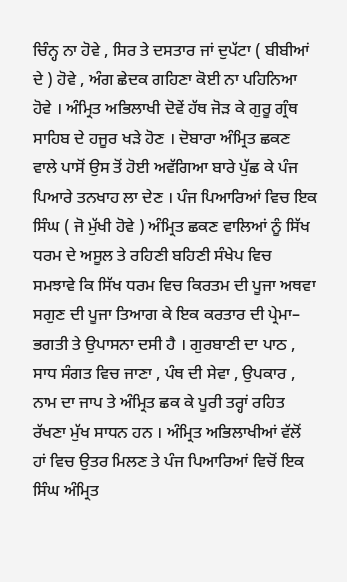ਚਿੰਨ੍ਹ ਨਾ ਹੋਵੇ , ਸਿਰ ਤੇ ਦਸਤਾਰ ਜਾਂ ਦੁਪੱਟਾ ( ਬੀਬੀਆਂ ਦੇ ) ਹੋਵੇ , ਅੰਗ ਛੇਦਕ ਗਹਿਣਾ ਕੋਈ ਨਾ ਪਹਿਨਿਆ ਹੋਵੇ । ਅੰਮ੍ਰਿਤ ਅਭਿਲਾਖੀ ਦੋਵੇਂ ਹੱਥ ਜੋੜ ਕੇ ਗੁਰੂ ਗ੍ਰੰਥ ਸਾਹਿਬ ਦੇ ਹਜੂਰ ਖੜੇ ਹੋਣ । ਦੋਬਾਰਾ ਅੰਮ੍ਰਿਤ ਛਕਣ ਵਾਲੇ ਪਾਸੋਂ ਉਸ ਤੋਂ ਹੋਈ ਅਵੱਗਿਆ ਬਾਰੇ ਪੁੱਛ ਕੇ ਪੰਜ ਪਿਆਰੇ ਤਨਖਾਹ ਲਾ ਦੇਣ । ਪੰਜ ਪਿਆਰਿਆਂ ਵਿਚ ਇਕ ਸਿੰਘ ( ਜੋ ਮੁੱਖੀ ਹੋਵੇ ) ਅੰਮ੍ਰਿਤ ਛਕਣ ਵਾਲਿਆਂ ਨੂੰ ਸਿੱਖ ਧਰਮ ਦੇ ਅਸੂਲ ਤੇ ਰਹਿਣੀ ਬਹਿਣੀ ਸੰਖੇਪ ਵਿਚ ਸਮਝਾਵੇ ਕਿ ਸਿੱਖ ਧਰਮ ਵਿਚ ਕਿਰਤਮ ਦੀ ਪੂਜਾ ਅਥਵਾ ਸਗੁਣ ਦੀ ਪੂਜਾ ਤਿਆਗ ਕੇ ਇਕ ਕਰਤਾਰ ਦੀ ਪ੍ਰੇਮਾ– ਭਗਤੀ ਤੇ ਉਪਾਸਨਾ ਦਸੀ ਹੈ । ਗੁਰਬਾਣੀ ਦਾ ਪਾਠ , ਸਾਧ ਸੰਗਤ ਵਿਚ ਜਾਣਾ , ਪੰਥ ਦੀ ਸੇਵਾ , ਉਪਕਾਰ , ਨਾਮ ਦਾ ਜਾਪ ਤੇ ਅੰਮ੍ਰਿਤ ਛਕ ਕੇ ਪੂਰੀ ਤਰ੍ਹਾਂ ਰਹਿਤ ਰੱਖਣਾ ਮੁੱਖ ਸਾਧਨ ਹਨ । ਅੰਮ੍ਰਿਤ ਅਭਿਲਾਖੀਆਂ ਵੱਲੋਂ ਹਾਂ ਵਿਚ ਉਤਰ ਮਿਲਣ ਤੇ ਪੰਜ ਪਿਆਰਿਆਂ ਵਿਚੋਂ ਇਕ ਸਿੰਘ ਅੰਮ੍ਰਿਤ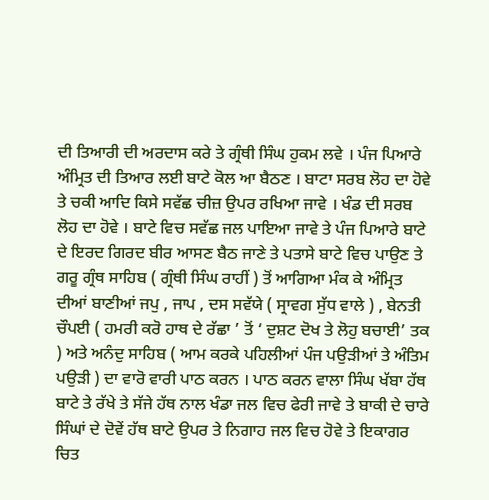ਦੀ ਤਿਆਰੀ ਦੀ ਅਰਦਾਸ ਕਰੇ ਤੇ ਗ੍ਰੰਥੀ ਸਿੰਘ ਹੁਕਮ ਲਵੇ । ਪੰਜ ਪਿਆਰੇ ਅੰਮ੍ਰਿਤ ਦੀ ਤਿਆਰ ਲਈ ਬਾਟੇ ਕੋਲ ਆ ਬੈਠਣ । ਬਾਟਾ ਸਰਬ ਲੋਹ ਦਾ ਹੋਵੇ ਤੇ ਚਕੀ ਆਦਿ ਕਿਸੇ ਸਵੱਛ ਚੀਜ਼ ਉਪਰ ਰਖਿਆ ਜਾਵੇ । ਖੰਡ ਦੀ ਸਰਬ ਲੋਹ ਦਾ ਹੋਵੇ । ਬਾਟੇ ਵਿਚ ਸਵੱਛ ਜਲ ਪਾਇਆ ਜਾਵੇ ਤੇ ਪੰਜ ਪਿਆਰੇ ਬਾਟੇ ਦੇ ਇਰਦ ਗਿਰਦ ਬੀਰ ਆਸਣ ਬੈਠ ਜਾਣੇ ਤੇ ਪਤਾਸੇ ਬਾਟੇ ਵਿਚ ਪਾਉਣ ਤੇ ਗਰੂ ਗ੍ਰੰਥ ਸਾਹਿਬ ( ਗ੍ਰੰਥੀ ਸਿੰਘ ਰਾਹੀਂ ) ਤੋਂ ਆਗਿਆ ਮੰਕ ਕੇ ਅੰਮ੍ਰਿਤ ਦੀਆਂ ਬਾਣੀਆਂ ਜਪੁ , ਜਾਪ , ਦਸ ਸਵੱਯੇ ( ਸ੍ਰਾਵਗ ਸੁੱਧ ਵਾਲੇ ) , ਬੇਨਤੀ ਚੌਪਈ ( ਹਮਰੀ ਕਰੋ ਹਾਥ ਦੇ ਰੱਛਾ ’ ਤੋਂ ‘ ਦੁਸ਼ਟ ਦੋਖ ਤੇ ਲੋਹੁ ਬਚਾਈ’ ਤਕ ) ਅਤੇ ਅਨੰਦੁ ਸਾਹਿਬ ( ਆਮ ਕਰਕੇ ਪਹਿਲੀਆਂ ਪੰਜ ਪਉੜੀਆਂ ਤੇ ਅੰਤਿਮ ਪਉੜੀ ) ਦਾ ਵਾਰੋ ਵਾਰੀ ਪਾਠ ਕਰਨ । ਪਾਠ ਕਰਨ ਵਾਲਾ ਸਿੰਘ ਖੱਬਾ ਹੱਥ ਬਾਟੇ ਤੇ ਰੱਖੇ ਤੇ ਸੱਜੇ ਹੱਥ ਨਾਲ ਖੰਡਾ ਜਲ ਵਿਚ ਫੇਰੀ ਜਾਵੇ ਤੇ ਬਾਕੀ ਦੇ ਚਾਰੇ ਸਿੰਘਾਂ ਦੇ ਦੋਵੇਂ ਹੱਥ ਬਾਟੇ ਉਪਰ ਤੇ ਨਿਗਾਹ ਜਲ ਵਿਚ ਹੋਵੇ ਤੇ ਇਕਾਗਰ ਚਿਤ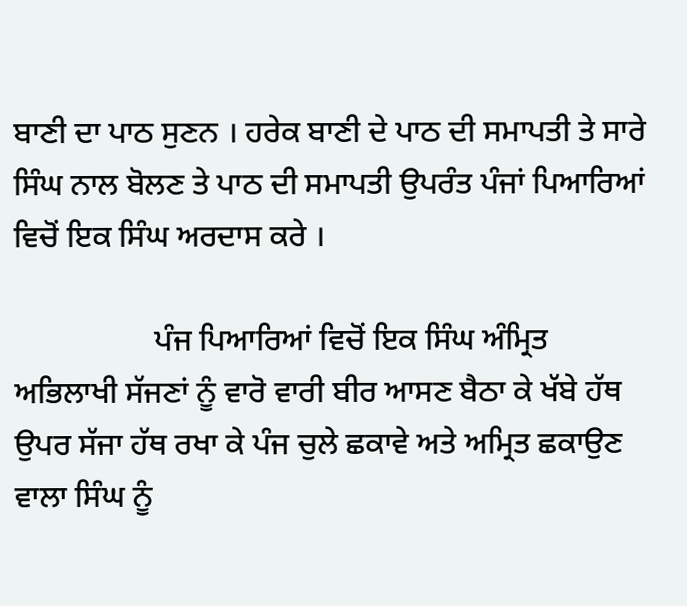ਬਾਣੀ ਦਾ ਪਾਠ ਸੁਣਨ । ਹਰੇਕ ਬਾਣੀ ਦੇ ਪਾਠ ਦੀ ਸਮਾਪਤੀ ਤੇ ਸਾਰੇ ਸਿੰਘ ਨਾਲ ਬੋਲਣ ਤੇ ਪਾਠ ਦੀ ਸਮਾਪਤੀ ਉਪਰੰਤ ਪੰਜਾਂ ਪਿਆਰਿਆਂ ਵਿਚੋਂ ਇਕ ਸਿੰਘ ਅਰਦਾਸ ਕਰੇ ।

                  ਪੰਜ ਪਿਆਰਿਆਂ ਵਿਚੋਂ ਇਕ ਸਿੰਘ ਅੰਮ੍ਰਿਤ ਅਭਿਲਾਖੀ ਸੱਜਣਾਂ ਨੂੰ ਵਾਰੋ ਵਾਰੀ ਬੀਰ ਆਸਣ ਬੈਠਾ ਕੇ ਖੱਬੇ ਹੱਥ ਉਪਰ ਸੱਜਾ ਹੱਥ ਰਖਾ ਕੇ ਪੰਜ ਚੁਲੇ ਛਕਾਵੇ ਅਤੇ ਅਮ੍ਰਿਤ ਛਕਾਉਣ ਵਾਲਾ ਸਿੰਘ ਨੂੰ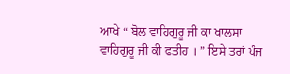ਆਖੇ “ ਬੋਲ ਵਾਹਿਗੁਰੂ ਜੀ ਕਾ ਖਾਲਸਾ ਵਾਹਿਗੁਰੂ ਜੀ ਕੀ ਫਤੀਹ । ” ਇਸੇ ਤਰਾਂ ਪੰਜ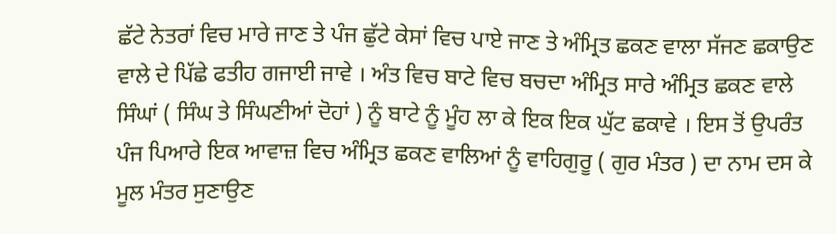ਛੱਟੇ ਨੇਤਰਾਂ ਵਿਚ ਮਾਰੇ ਜਾਣ ਤੇ ਪੰਜ ਛੁੱਟੇ ਕੇਸਾਂ ਵਿਚ ਪਾਏ ਜਾਣ ਤੇ ਅੰਮ੍ਰਿਤ ਛਕਣ ਵਾਲਾ ਸੱਜਣ ਛਕਾਉਣ ਵਾਲੇ ਦੇ ਪਿੱਛੇ ਫਤੀਹ ਗਜਾਈ ਜਾਵੇ । ਅੰਤ ਵਿਚ ਬਾਟੇ ਵਿਚ ਬਚਦਾ ਅੰਮ੍ਰਿਤ ਸਾਰੇ ਅੰਮ੍ਰਿਤ ਛਕਣ ਵਾਲੇ ਸਿੰਘਾਂ ( ਸਿੰਘ ਤੇ ਸਿੰਘਣੀਆਂ ਦੋਹਾਂ ) ਨੂੰ ਬਾਟੇ ਨੂੰ ਮੂੰਹ ਲਾ ਕੇ ਇਕ ਇਕ ਘੁੱਟ ਛਕਾਵੇ । ਇਸ ਤੋਂ ਉਪਰੰਤ ਪੰਜ ਪਿਆਰੇ ਇਕ ਆਵਾਜ਼ ਵਿਚ ਅੰਮ੍ਰਿਤ ਛਕਣ ਵਾਲਿਆਂ ਨੂੰ ਵਾਹਿਗੁਰੂ ( ਗੁਰ ਮੰਤਰ ) ਦਾ ਨਾਮ ਦਸ ਕੇ ਮੂਲ ਮੰਤਰ ਸੁਣਾਉਣ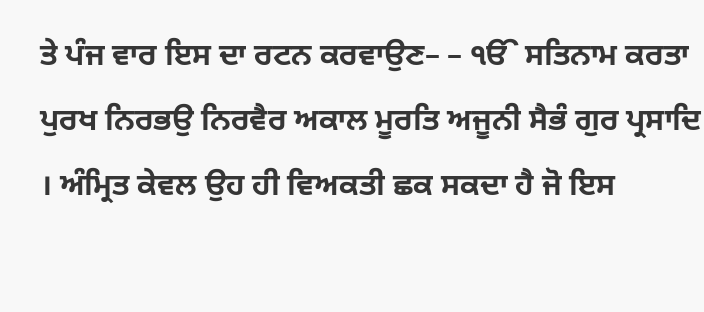ਤੇ ਪੰਜ ਵਾਰ ਇਸ ਦਾ ਰਟਨ ਕਰਵਾਉਣ– – ੴ ਸਤਿਨਾਮ ਕਰਤਾ ਪੁਰਖ ਨਿਰਭਉ ਨਿਰਵੈਰ ਅਕਾਲ ਮੂਰਤਿ ਅਜੂਨੀ ਸੈਭੰ ਗੁਰ ਪ੍ਰਸਾਦਿ । ਅੰਮ੍ਰਿਤ ਕੇਵਲ ਉਹ ਹੀ ਵਿਅਕਤੀ ਛਕ ਸਕਦਾ ਹੈ ਜੋ ਇਸ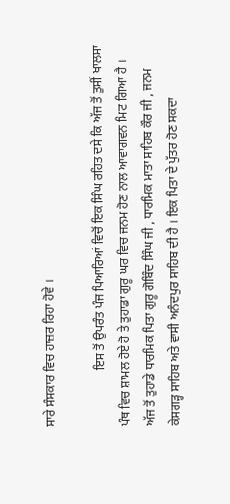ਸਾਰੇ ਸੰਸਕਾਰ ਵਿਚ ਹਾਜ਼ਰ ਰਿਹਾ ਹੋਵੇ ।

                  ਇਸ ਤੋਂ ਉਪਰੰਤ ਪੰਜ ਪਿਆਰਿਆਂ ਵਿਚੋਂ ਇਕ ਸਿੰਘ ਰਹਿਤ ਦਸੇ ਕਿ ਅੱਜ ਤੋਂ ਤੁਸੀਂ ਖਾਲਸਾ ਪੰਥ ਵਿਚ ਸ਼ਾਮਲ ਹੋਏ ਹੋ ਤੇ ਤੁਹਾਡਾ ਗੁਰੂ ਘਰ ਵਿਚ ਜਨਮ ਹੋਣ ਨਾਲ ਆਵਾਗਵਨ ਮਿਟ ਗਿਆ ਹੈ । ਅੱਜ ਤੋਂ ਤੁਹਾਡੇ ਧਾਰਮਿਕ ਪਿਤਾ ਗੁਰੂ ਗੋਬਿੰਦ ਸਿੰਘ ਜੀ , ਧਾਰਮਿਕ ਮਾਤਾ ਸਾਹਿਬ ਕੌਰ ਜੀ , ਜਨਮ ਕੇਸਗੜ੍ਹ ਸਾਹਿਬ ਅਤੇ ਵਾਸੀ ਅਨੰਦਪੁਰ ਸਾਹਿਬ ਦੀ ਹੈ । ਇਕ ਪਿਤਾ ਦੇ ਪੁੱਤਰ ਹੋਣ ਸਕਦਾ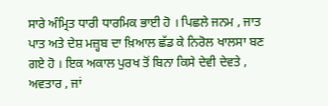ਸਾਰੇ ਅੰਮ੍ਰਿਤ ਧਾਰੀ ਧਾਰਮਿਕ ਭਾਈ ਹੋ । ਪਿਛਲੇ ਜਨਮ , ਜਾਤ ਪਾਤ ਅਤੇ ਦੇਸ਼ ਮਜ਼੍ਹਬ ਦਾ ਖ਼ਿਆਲ ਛੱਡ ਕੇ ਨਿਰੋਲ ਖਾਲਸਾ ਬਣ ਗਏ ਹੋ । ਇਕ ਅਕਾਲ ਪੁਰਖ ਤੋਂ ਬਿਨਾ ਕਿਸੇ ਦੇਵੀ ਦੇਵਤੇ , ਅਵਤਾਰ , ਜਾਂ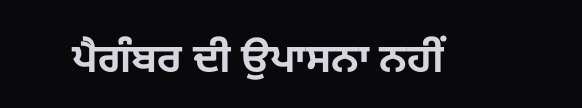ਪੈਗੰਬਰ ਦੀ ਉਪਾਸਨਾ ਨਹੀਂ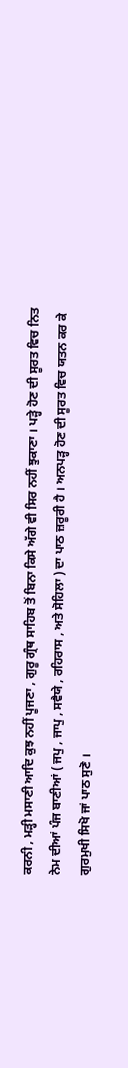ਕਰਨੀ , ਮੜ੍ਹੀ ਮਸਾਣੀ ਆਦਿ ਕੁਝ ਨਹੀਂ ਪੂਜਣਾ , ਗੁਰੂ ਗ੍ਰੰਥ ਸਾਹਿਬ ਤੋਂ ਬਿਨਾ ਕਿਸੇ ਅੱਗੇ ਵੀ ਸਿਰ ਨਹੀਂ ਝੁਕਾਣਾ । ਪੜ੍ਹੇ ਹੋਣ ਦੀ ਸੂਰਤ ਵਿਚ ਨਿਤ ਨੇਮ ਦੀਆਂ ਪੰਜ ਬਾਣੀਆਂ ( ਜਪੁ , ਜਾਪੁ , ਸਵੈਯੇ , ਰਹਿਰਾਸ , ਅਤੇ ਸੋਹਿਲਾ ) ਦਾ ਪਾਠ ਜ਼ਰੂਰੀ ਹੈ । ਅਨਪੜ੍ਹ ਹੋਣ ਦੀ ਸੂਰਤ ਵਿਚ ਯਤਨ ਕਰ ਕੇ ਗੁਰਮੁਖੀ ਸਿਖੋ ਜਾਂ ਪਾਠ ਸੁਣੋ ।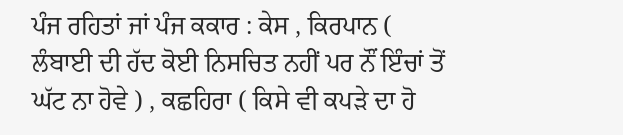ਪੰਜ ਰਹਿਤਾਂ ਜਾਂ ਪੰਜ ਕਕਾਰ : ਕੇਸ , ਕਿਰਪਾਨ ( ਲੰਬਾਈ ਦੀ ਹੱਦ ਕੋਈ ਨਿਸਚਿਤ ਨਹੀਂ ਪਰ ਨੌਂ ਇੰਚਾਂ ਤੋਂ ਘੱਟ ਨਾ ਹੋਵੇ ) , ਕਛਹਿਰਾ ( ਕਿਸੇ ਵੀ ਕਪੜੇ ਦਾ ਹੋ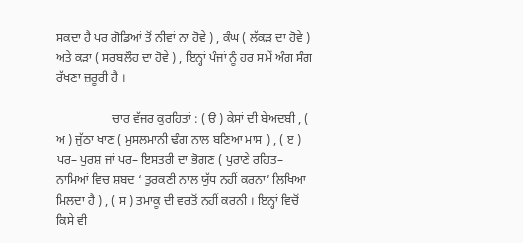ਸਕਦਾ ਹੈ ਪਰ ਗੋਡਿਆਂ ਤੋਂ ਨੀਵਾਂ ਨਾ ਹੋਵੇ ) , ਕੰਘ ( ਲੱਕੜ ਦਾ ਹੋਵੇ ) ਅਤੇ ਕੜਾ ( ਸਰਬਲੌਹ ਦਾ ਹੋਵੇ ) , ਇਨ੍ਹਾਂ ਪੰਜਾਂ ਨੂੰ ਹਰ ਸਮੇਂ ਅੰਗ ਸੰਗ ਰੱਖਣਾ ਜ਼ਰੂਰੀ ਹੈ ।

                  ਚਾਰ ਵੱਜਰ ਕੁਰਹਿਤਾਂ : ( ੳ ) ਕੇਸਾਂ ਦੀ ਬੇਅਦਬੀ , ( ਅ ) ਜੁੱਠਾ ਖਾਣ ( ਮੁਸਲਮਾਨੀ ਢੰਗ ਨਾਲ ਬਣਿਆ ਮਾਸ ) , ( ੲ ) ਪਰ– ਪੁਰਸ਼ ਜਾਂ ਪਰ– ਇਸਤਰੀ ਦਾ ਭੋਗਣ ( ਪੁਰਾਣੇ ਰਹਿਤ– ਨਾਮਿਆਂ ਵਿਚ ਸ਼ਬਦ ‘ ਤੁਰਕਣੀ ਨਾਲ ਯੁੱਧ ਨਹੀਂ ਕਰਨਾ’ ਲਿਖਿਆ ਮਿਲਦਾ ਹੈ ) , ( ਸ ) ਤਮਾਕੂ ਦੀ ਵਰਤੋਂ ਨਹੀਂ ਕਰਨੀ । ਇਨ੍ਹਾਂ ਵਿਚੋਂ ਕਿਸੇ ਵੀ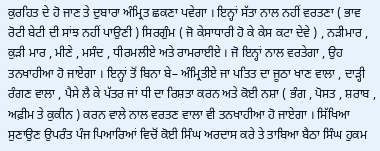ਕੁਰਹਿਤ ਦੇ ਹੋ ਜਾਣ ਤੇ ਦੁਬਾਰਾ ਅੰਮ੍ਰਿਤ ਛਕਣਾ ਪਵੇਗਾ । ਇਨ੍ਹਾਂ ਸੱਤਾ ਨਾਲ ਨਹੀਂ ਵਰਤਣਾ ( ਭਾਵ ਰੋਟੀ ਬੇਟੀ ਦੀ ਸਾਂਝ ਨਹੀਂ ਪਾਉਣੀ ) ਸਿਰਗੁੰਮ ( ਜੋ ਕੇਸਾਧਾਰੀ ਹੋ ਕੇ ਕੇਸ ਕਟਾ ਦੇਵੇ ) , ਨੜੀਮਾਰ , ਕੁੜੀ ਮਾਰ , ਮੀਣੇ , ਮਸੰਦ , ਧੀਰਮਲੀਏ ਅਤੇ ਰਾਮਰਾਈਏ । ਜੋ ਇਨ੍ਹਾਂ ਨਾਲ ਵਰਤੇਗਾ , ਉਹ ਤਨਖਾਹੀਆ ਹੋ ਜਾਏਗਾ । ਇਨ੍ਹਾਂ ਤੋਂ ਬਿਨਾ ਬੇ– ਅੰਮ੍ਰਿਤੀਏ ਜਾ ਪਤਿਤ ਦਾ ਜੂਠਾ ਖਾਣ ਵਾਲਾ , ਦਾੜ੍ਹੀ ਰੰਗਣ ਵਾਲਾ , ਪੈਸੇ ਲੈ ਕੇ ਪੱਤਰ ਜਾਂ ਧੀ ਦਾ ਰਿਸ਼ਤਾ ਕਰਨ ਅਤੇ ਕੋਈ ਨਸ਼ਾ ( ਭੰਗ , ਪੋਸਤ , ਸ਼ਰਾਬ , ਅਫ਼ੀਮ ਤੇ ਕੁਕੀਨ ) ਕਰਨ ਵਾਲੇ ਨਾਲ ਵਰਤਣ ਵਾਲਾ ਵੀ ਤਨਖਾਹੀਆ ਹੋ ਜਾਏਗਾ । ਸਿੱਖਿਆ ਸੁਣਾਉਣ ਉਪਰੰਤ ਪੰਜ ਪਿਆਰਿਆਂ ਵਿਚੋਂ ਕੋਈ ਸਿੰਘ ਅਰਦਾਸ ਕਰੇ ਤੇ ਤਾਬਿਆ ਬੈਠਾ ਸਿੰਘ ਹੁਕਮ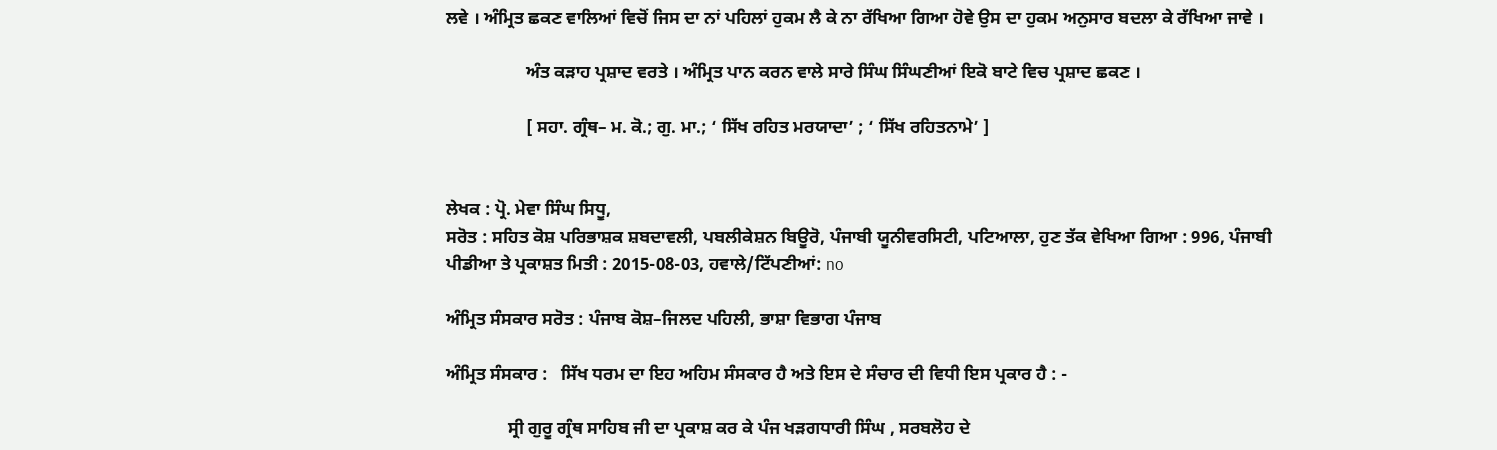ਲਵੇ । ਅੰਮ੍ਰਿਤ ਛਕਣ ਵਾਲਿਆਂ ਵਿਚੋਂ ਜਿਸ ਦਾ ਨਾਂ ਪਹਿਲਾਂ ਹੁਕਮ ਲੈ ਕੇ ਨਾ ਰੱਖਿਆ ਗਿਆ ਹੋਵੇ ਉਸ ਦਾ ਹੁਕਮ ਅਨੁਸਾਰ ਬਦਲਾ ਕੇ ਰੱਖਿਆ ਜਾਵੇ ।

                  ਅੰਤ ਕੜਾਹ ਪ੍ਰਸ਼ਾਦ ਵਰਤੇ । ਅੰਮ੍ਰਿਤ ਪਾਨ ਕਰਨ ਵਾਲੇ ਸਾਰੇ ਸਿੰਘ ਸਿੰਘਣੀਆਂ ਇਕੋ ਬਾਟੇ ਵਿਚ ਪ੍ਰਸ਼ਾਦ ਛਕਣ ।

                  [ ਸਹਾ. ਗ੍ਰੰਥ– ਮ. ਕੋ.; ਗੁ. ਮਾ.; ‘ ਸਿੱਖ ਰਹਿਤ ਮਰਯਾਦਾ’ ; ‘ ਸਿੱਖ ਰਹਿਤਨਾਮੇ’ ]


ਲੇਖਕ : ਪ੍ਰੋ. ਮੇਵਾ ਸਿੰਘ ਸਿਧੂ,
ਸਰੋਤ : ਸਹਿਤ ਕੋਸ਼ ਪਰਿਭਾਸ਼ਕ ਸ਼ਬਦਾਵਲੀ, ਪਬਲੀਕੇਸ਼ਨ ਬਿਊਰੋ, ਪੰਜਾਬੀ ਯੂਨੀਵਰਸਿਟੀ, ਪਟਿਆਲਾ, ਹੁਣ ਤੱਕ ਵੇਖਿਆ ਗਿਆ : 996, ਪੰਜਾਬੀ ਪੀਡੀਆ ਤੇ ਪ੍ਰਕਾਸ਼ਤ ਮਿਤੀ : 2015-08-03, ਹਵਾਲੇ/ਟਿੱਪਣੀਆਂ: no

ਅੰਮ੍ਰਿਤ ਸੰਸਕਾਰ ਸਰੋਤ : ਪੰਜਾਬ ਕੋਸ਼–ਜਿਲਦ ਪਹਿਲੀ, ਭਾਸ਼ਾ ਵਿਭਾਗ ਪੰਜਾਬ

ਅੰਮ੍ਰਿਤ ਸੰਸਕਾਰ :   ਸਿੱਖ ਧਰਮ ਦਾ ਇਹ ਅਹਿਮ ਸੰਸਕਾਰ ਹੈ ਅਤੇ ਇਸ ਦੇ ਸੰਚਾਰ ਦੀ ਵਿਧੀ ਇਸ ਪ੍ਰਕਾਰ ਹੈ : -

              ਸ੍ਰੀ ਗੁਰੂ ਗ੍ਰੰਥ ਸਾਹਿਬ ਜੀ ਦਾ ਪ੍ਰਕਾਸ਼ ਕਰ ਕੇ ਪੰਜ ਖੜਗਧਾਰੀ ਸਿੰਘ , ਸਰਬਲੋਹ ਦੇ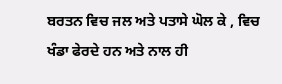ਬਰਤਨ ਵਿਚ ਜਲ ਅਤੇ ਪਤਾਸੇ ਘੋਲ ਕੇ , ਵਿਚ ਖੰਡਾ ਫੇਰਦੇ ਹਨ ਅਤੇ ਨਾਲ ਹੀ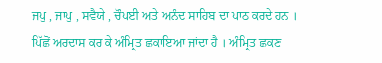ਜਪੁ , ਜਾਪੁ , ਸਵੈਯੇ , ਚੌਪਈ ਅਤੇ ਅਨੰਦ ਸਾਹਿਬ ਦਾ ਪਾਠ ਕਰਦੇ ਹਨ । ਪਿੱਛੋਂ ਅਰਦਾਸ ਕਰ ਕੇ ਅੰਮ੍ਰਿਤ ਛਕਾਇਆ ਜਾਂਦਾ ਹੈ । ਅੰਮ੍ਰਿਤ ਛਕਣ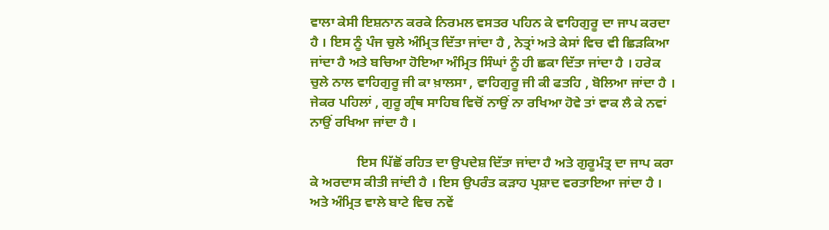ਵਾਲਾ ਕੇਸੀ ਇਸ਼ਨਾਨ ਕਰਕੇ ਨਿਰਮਲ ਵਸਤਰ ਪਹਿਨ ਕੇ ਵਾਹਿਗੁਰੂ ਦਾ ਜਾਪ ਕਰਦਾ ਹੈ । ਇਸ ਨੂੰ ਪੰਜ ਚੁਲੇ ਅੰਮ੍ਰਿਤ ਦਿੱਤਾ ਜਾਂਦਾ ਹੈ , ਨੇਤ੍ਰਾਂ ਅਤੇ ਕੇਸਾਂ ਵਿਚ ਵੀ ਛਿੜਕਿਆ ਜਾਂਦਾ ਹੈ ਅਤੇ ਬਚਿਆ ਹੋਇਆ ਅੰਮ੍ਰਿਤ ਸਿੰਘਾਂ ਨੂੰ ਹੀ ਛਕਾ ਦਿੱਤਾ ਜਾਂਦਾ ਹੈ । ਹਰੇਕ ਚੁਲੇ ਨਾਲ ਵਾਹਿਗੁਰੂ ਜੀ ਕਾ ਖ਼ਾਲਸਾ , ਵਾਹਿਗੁਰੂ ਜੀ ਕੀ ਫਤਹਿ , ਬੋਲਿਆ ਜਾਂਦਾ ਹੈ । ਜੇਕਰ ਪਹਿਲਾਂ , ਗੁਰੂ ਗ੍ਰੰਥ ਸਾਹਿਬ ਵਿਚੋਂ ਨਾਉਂ ਨਾ ਰਖਿਆ ਹੋਵੇ ਤਾਂ ਵਾਕ ਲੈ ਕੇ ਨਵਾਂ ਨਾਉਂ ਰਖਿਆ ਜਾਂਦਾ ਹੈ ।

              ਇਸ ਪਿੱਛੋਂ ਰਹਿਤ ਦਾ ਉਪਦੇਸ਼ ਦਿੱਤਾ ਜਾਂਦਾ ਹੈ ਅਤੇ ਗੁਰੂਮੰਤ੍ਰ ਦਾ ਜਾਪ ਕਰਾ ਕੇ ਅਰਦਾਸ ਕੀਤੀ ਜਾਂਦੀ ਹੈ । ਇਸ ਉਪਰੰਤ ਕੜਾਹ ਪ੍ਰਸ਼ਾਦ ਵਰਤਾਇਆ ਜਾਂਦਾ ਹੈ । ਅਤੇ ਅੰਮ੍ਰਿਤ ਵਾਲੇ ਬਾਟੇ ਵਿਚ ਨਵੇਂ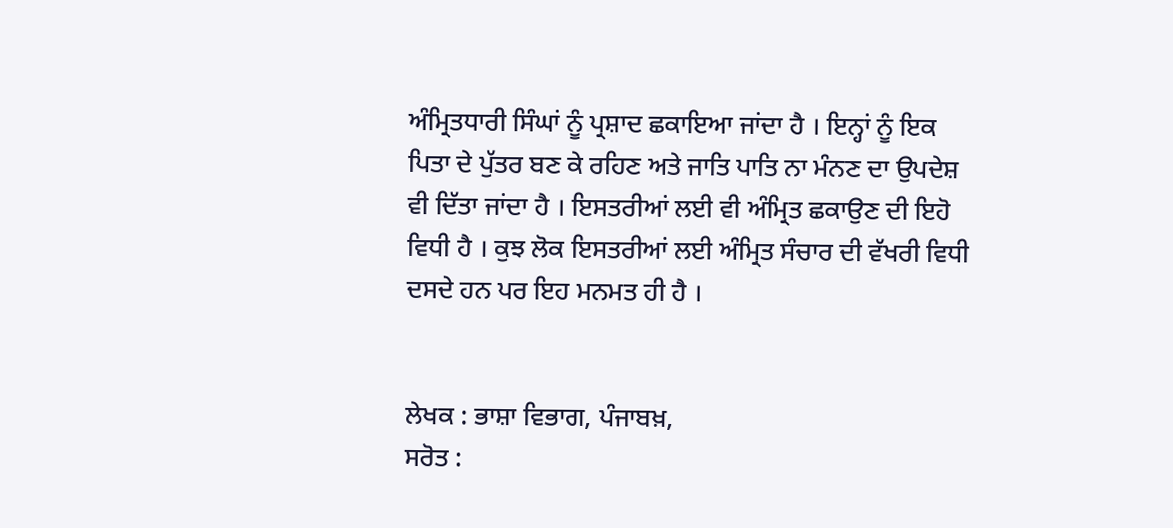ਅੰਮ੍ਰਿਤਧਾਰੀ ਸਿੰਘਾਂ ਨੂੰ ਪ੍ਰਸ਼ਾਦ ਛਕਾਇਆ ਜਾਂਦਾ ਹੈ । ਇਨ੍ਹਾਂ ਨੂੰ ਇਕ ਪਿਤਾ ਦੇ ਪੁੱਤਰ ਬਣ ਕੇ ਰਹਿਣ ਅਤੇ ਜਾਤਿ ਪਾਤਿ ਨਾ ਮੰਨਣ ਦਾ ਉਪਦੇਸ਼ ਵੀ ਦਿੱਤਾ ਜਾਂਦਾ ਹੈ । ਇਸਤਰੀਆਂ ਲਈ ਵੀ ਅੰਮ੍ਰਿਤ ਛਕਾਉਣ ਦੀ ਇਹੋ ਵਿਧੀ ਹੈ । ਕੁਝ ਲੋਕ ਇਸਤਰੀਆਂ ਲਈ ਅੰਮ੍ਰਿਤ ਸੰਚਾਰ ਦੀ ਵੱਖਰੀ ਵਿਧੀ ਦਸਦੇ ਹਨ ਪਰ ਇਹ ਮਨਮਤ ਹੀ ਹੈ ।


ਲੇਖਕ : ਭਾਸ਼ਾ ਵਿਭਾਗ, ਪੰਜਾਬਖ਼,
ਸਰੋਤ :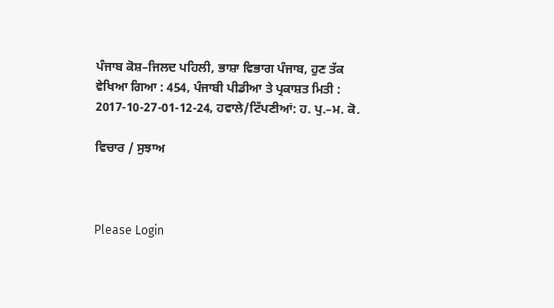ਪੰਜਾਬ ਕੋਸ਼–ਜਿਲਦ ਪਹਿਲੀ, ਭਾਸ਼ਾ ਵਿਭਾਗ ਪੰਜਾਬ, ਹੁਣ ਤੱਕ ਵੇਖਿਆ ਗਿਆ : 454, ਪੰਜਾਬੀ ਪੀਡੀਆ ਤੇ ਪ੍ਰਕਾਸ਼ਤ ਮਿਤੀ : 2017-10-27-01-12-24, ਹਵਾਲੇ/ਟਿੱਪਣੀਆਂ: ਹ. ਪੁ.–ਮ. ਕੋ.

ਵਿਚਾਰ / ਸੁਝਾਅ



Please Login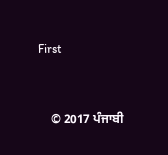First


    © 2017 ਪੰਜਾਬੀ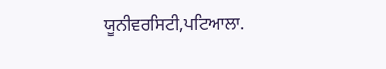ਯੂਨੀਵਰਸਿਟੀ,ਪਟਿਆਲਾ.